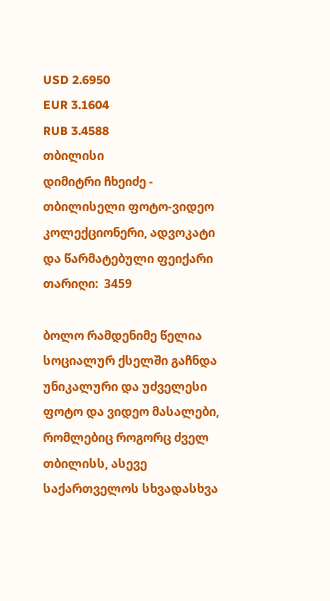USD 2.6950
EUR 3.1604
RUB 3.4588
თბილისი
დიმიტრი ჩხეიძე - თბილისელი ფოტო-ვიდეო კოლექციონერი, ადვოკატი და წარმატებული ფეიქარი
თარიღი:  3459

ბოლო რამდენიმე წელია სოციალურ ქსელში გაჩნდა უნიკალური და უძველესი  ფოტო და ვიდეო მასალები,  რომლებიც როგორც ძველ  თბილისს, ასევე საქართველოს სხვადასხვა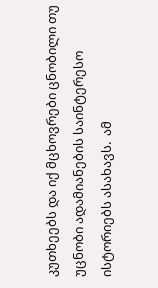კუთხეებს და იქ მცხოვრები ცნობილი თუ უცნობი ადამიანების საინტერესო ისტორიებს ასახავს.  ამ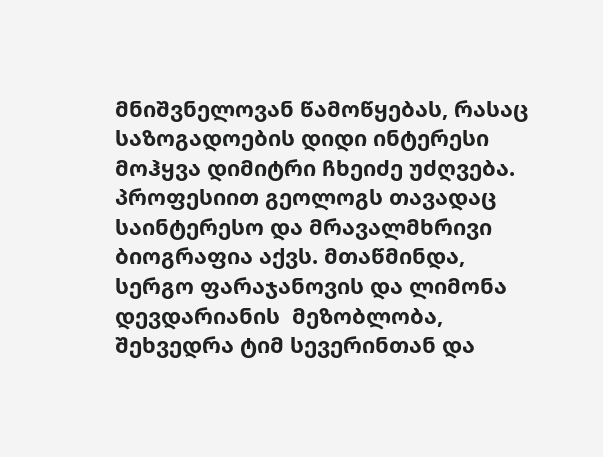მნიშვნელოვან წამოწყებას, რასაც  საზოგადოების დიდი ინტერესი მოჰყვა დიმიტრი ჩხეიძე უძღვება. პროფესიით გეოლოგს თავადაც საინტერესო და მრავალმხრივი ბიოგრაფია აქვს. მთაწმინდა, სერგო ფარაჯანოვის და ლიმონა დევდარიანის  მეზობლობა, შეხვედრა ტიმ სევერინთან და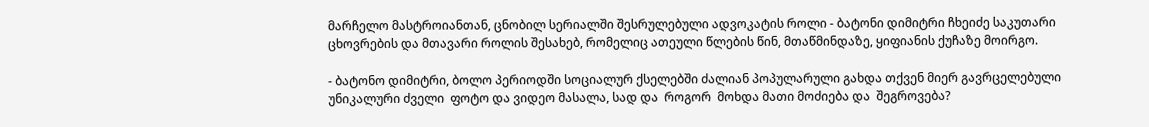მარჩელო მასტროიანთან, ცნობილ სერიალში შესრულებული ადვოკატის როლი - ბატონი დიმიტრი ჩხეიძე საკუთარი ცხოვრების და მთავარი როლის შესახებ, რომელიც ათეული წლების წინ, მთაწმინდაზე, ყიფიანის ქუჩაზე მოირგო.

- ბატონო დიმიტრი, ბოლო პერიოდში სოციალურ ქსელებში ძალიან პოპულარული გახდა თქვენ მიერ გავრცელებული  უნიკალური ძველი  ფოტო და ვიდეო მასალა, სად და  როგორ  მოხდა მათი მოძიება და  შეგროვება?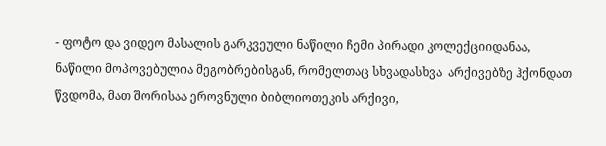- ფოტო და ვიდეო მასალის გარკვეული ნაწილი ჩემი პირადი კოლექციიდანაა, ნაწილი მოპოვებულია მეგობრებისგან, რომელთაც სხვადასხვა  არქივებზე ჰქონდათ  წვდომა, მათ შორისაა ეროვნული ბიბლიოთეკის არქივი,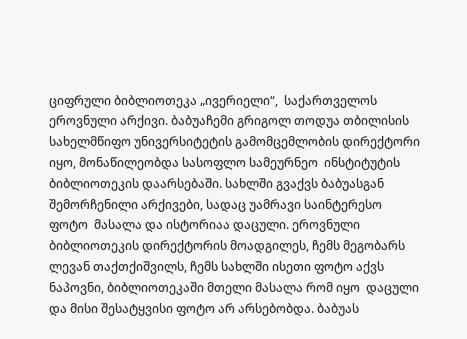ციფრული ბიბლიოთეკა „ივერიელი“,  საქართველოს ეროვნული არქივი. ბაბუაჩემი გრიგოლ თოდუა თბილისის სახელმწიფო უნივერსიტეტის გამომცემლობის დირექტორი იყო, მონაწილეობდა სასოფლო სამეურნეო  ინსტიტუტის ბიბლიოთეკის დაარსებაში. სახლში გვაქვს ბაბუასგან შემორჩენილი არქივები, სადაც უამრავი საინტერესო ფოტო  მასალა და ისტორიაა დაცული. ეროვნული ბიბლიოთეკის დირექტორის მოადგილეს, ჩემს მეგობარს ლევან თაქთქიშვილს, ჩემს სახლში ისეთი ფოტო აქვს ნაპოვნი, ბიბლიოთეკაში მთელი მასალა რომ იყო  დაცული და მისი შესატყვისი ფოტო არ არსებობდა. ბაბუას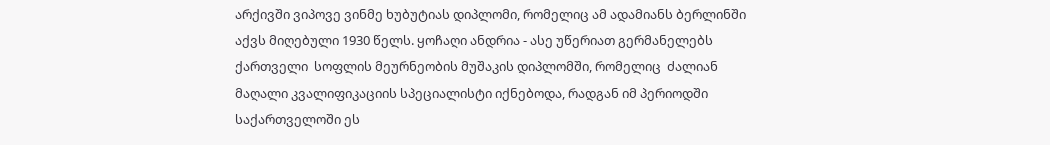არქივში ვიპოვე ვინმე ხუბუტიას დიპლომი, რომელიც ამ ადამიანს ბერლინში აქვს მიღებული 1930 წელს. ყოჩაღი ანდრია - ასე უწერიათ გერმანელებს ქართველი  სოფლის მეურნეობის მუშაკის დიპლომში, რომელიც  ძალიან მაღალი კვალიფიკაციის სპეციალისტი იქნებოდა, რადგან იმ პერიოდში საქართველოში ეს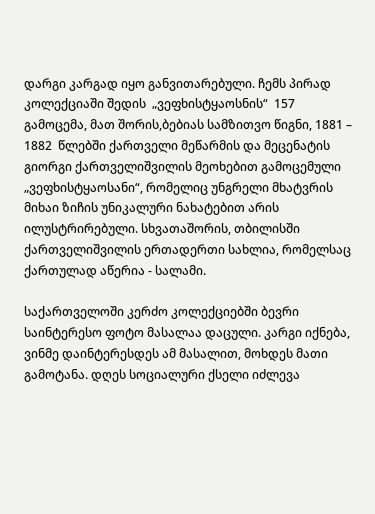დარგი კარგად იყო განვითარებული. ჩემს პირად კოლექციაში შედის  „ვეფხისტყაოსნის“  157 გამოცემა, მათ შორის,ბებიას სამზითვო წიგნი, 1881 – 1882  წლებში ქართველი მეწარმის და მეცენატის გიორგი ქართველიშვილის მეოხებით გამოცემული „ვეფხისტყაოსანი“, რომელიც უნგრელი მხატვრის მიხაი ზიჩის უნიკალური ნახატებით არის ილუსტრირებული. სხვათაშორის, თბილისში ქართველიშვილის ერთადერთი სახლია, რომელსაც ქართულად აწერია - სალამი.

საქართველოში კერძო კოლექციებში ბევრი საინტერესო ფოტო მასალაა დაცული. კარგი იქნება, ვინმე დაინტერესდეს ამ მასალით, მოხდეს მათი გამოტანა. დღეს სოციალური ქსელი იძლევა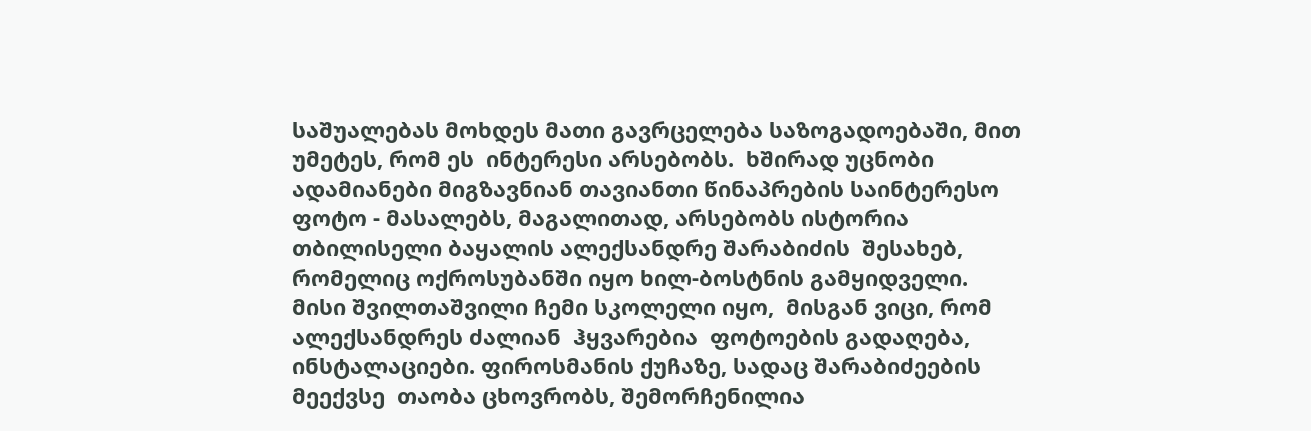საშუალებას მოხდეს მათი გავრცელება საზოგადოებაში, მით უმეტეს, რომ ეს  ინტერესი არსებობს.  ხშირად უცნობი ადამიანები მიგზავნიან თავიანთი წინაპრების საინტერესო ფოტო - მასალებს, მაგალითად, არსებობს ისტორია თბილისელი ბაყალის ალექსანდრე შარაბიძის  შესახებ, რომელიც ოქროსუბანში იყო ხილ-ბოსტნის გამყიდველი. მისი შვილთაშვილი ჩემი სკოლელი იყო,  მისგან ვიცი, რომ ალექსანდრეს ძალიან  ჰყვარებია  ფოტოების გადაღება, ინსტალაციები. ფიროსმანის ქუჩაზე, სადაც შარაბიძეების მეექვსე  თაობა ცხოვრობს, შემორჩენილია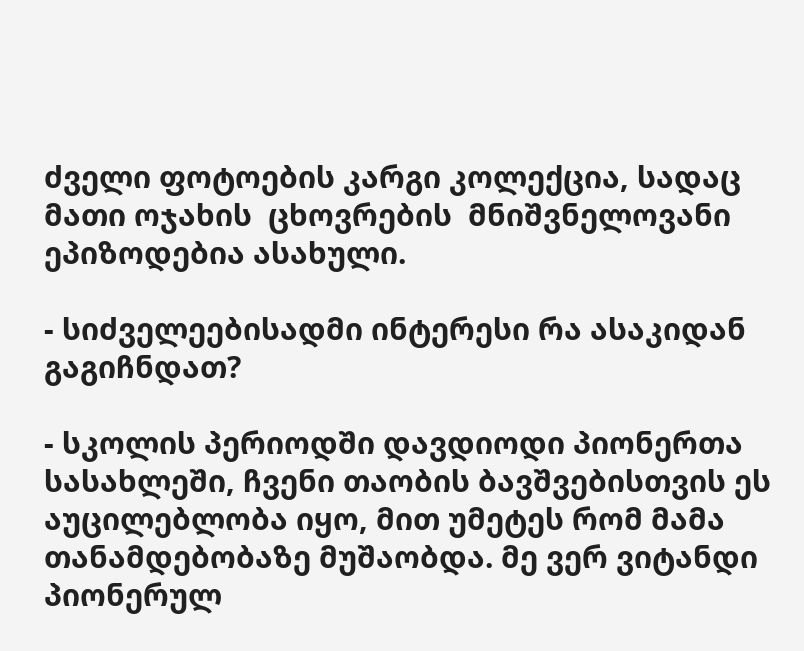ძველი ფოტოების კარგი კოლექცია, სადაც მათი ოჯახის  ცხოვრების  მნიშვნელოვანი ეპიზოდებია ასახული.

- სიძველეებისადმი ინტერესი რა ასაკიდან გაგიჩნდათ?

- სკოლის პერიოდში დავდიოდი პიონერთა სასახლეში, ჩვენი თაობის ბავშვებისთვის ეს  აუცილებლობა იყო, მით უმეტეს რომ მამა თანამდებობაზე მუშაობდა. მე ვერ ვიტანდი პიონერულ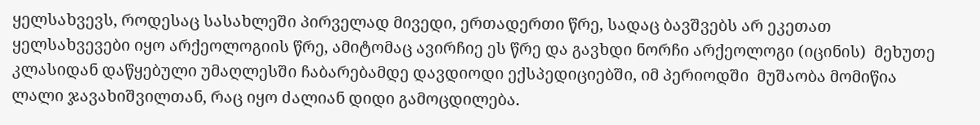ყელსახვევს, როდესაც სასახლეში პირველად მივედი, ერთადერთი წრე, სადაც ბავშვებს არ ეკეთათ ყელსახვევები იყო არქეოლოგიის წრე, ამიტომაც ავირჩიე ეს წრე და გავხდი ნორჩი არქეოლოგი (იცინის)  მეხუთე კლასიდან დაწყებული უმაღლესში ჩაბარებამდე დავდიოდი ექსპედიციებში, იმ პერიოდში  მუშაობა მომიწია ლალი ჯავახიშვილთან, რაც იყო ძალიან დიდი გამოცდილება.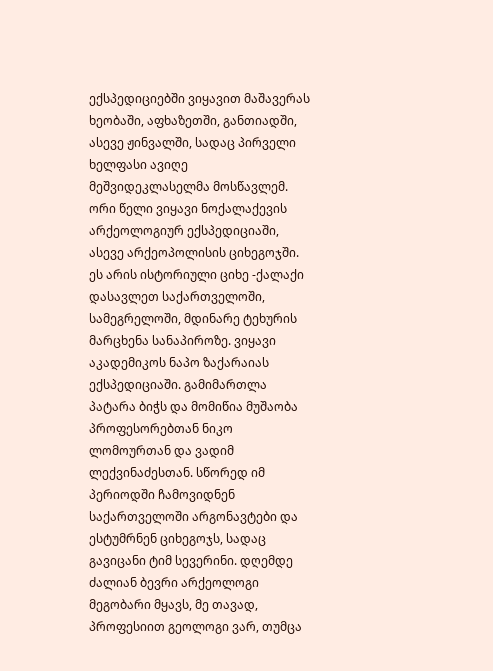ექსპედიციებში ვიყავით მაშავერას ხეობაში, აფხაზეთში, განთიადში, ასევე ჟინვალში, სადაც პირველი ხელფასი ავიღე მეშვიდეკლასელმა მოსწავლემ. ორი წელი ვიყავი ნოქალაქევის არქეოლოგიურ ექსპედიციაში, ასევე არქეოპოლისის ციხეგოჯში.  ეს არის ისტორიული ციხე -ქალაქი დასავლეთ საქართველოში, სამეგრელოში, მდინარე ტეხურის მარცხენა სანაპიროზე. ვიყავი აკადემიკოს ნაპო ზაქარაიას ექსპედიციაში. გამიმართლა პატარა ბიჭს და მომიწია მუშაობა პროფესორებთან ნიკო ლომოურთან და ვადიმ ლექვინაძესთან. სწორედ იმ პერიოდში ჩამოვიდნენ საქართველოში არგონავტები და ესტუმრნენ ციხეგოჯს, სადაც გავიცანი ტიმ სევერინი. დღემდე ძალიან ბევრი არქეოლოგი მეგობარი მყავს, მე თავად, პროფესიით გეოლოგი ვარ, თუმცა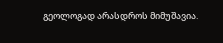გეოლოგად არასდროს მიმუშავია.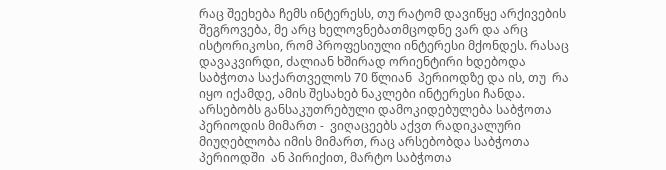რაც შეეხება ჩემს ინტერესს, თუ რატომ დავიწყე არქივების შეგროვება, მე არც ხელოვნებათმცოდნე ვარ და არც ისტორიკოსი, რომ პროფესიული ინტერესი მქონდეს. რასაც დავაკვირდი, ძალიან ხშირად ორიენტირი ხდებოდა  საბჭოთა საქართველოს 70 წლიან  პერიოდზე და ის, თუ  რა იყო იქამდე, ამის შესახებ ნაკლები ინტერესი ჩანდა. არსებობს განსაკუთრებული დამოკიდებულება საბჭოთა  პერიოდის მიმართ -  ვიღაცეებს აქვთ რადიკალური მიუღებლობა იმის მიმართ, რაც არსებობდა საბჭოთა პერიოდში  ან პირიქით, მარტო საბჭოთა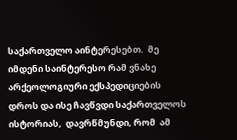საქართველო აინტერესებთ.  მე იმდენი საინტერესო რამ ვნახე არქეოლოგიური ექსპედიციების დროს და ისე ჩავწვდი საქართველოს ისტორიას,  დავრწმუნდი, რომ  ამ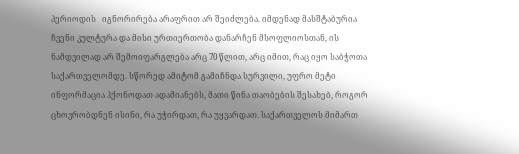პერიოდის   იგნორირება არაფრით არ შეიძლება. იმდენად მასშტაბურია ჩვენი კულტურა და მისი ურთიერთობა დანარჩენ მსოფლიოსთან, ის ნამდვილად არ შემოიფარგლება არც 70 წლით, არც იმით, რაც იყო საბჭოთა საქართველომდე. სწორედ ამიტომ გამიჩნდა სურვილი, უფრო მეტი ინფორმაცია ჰქონოდათ ადამიანებს, მათი წინა თაობების შესახებ, როგორ ცხოვრობდნენ ისინი, რა უჭირდათ, რა უყვარდათ. საქართველოს მიმართ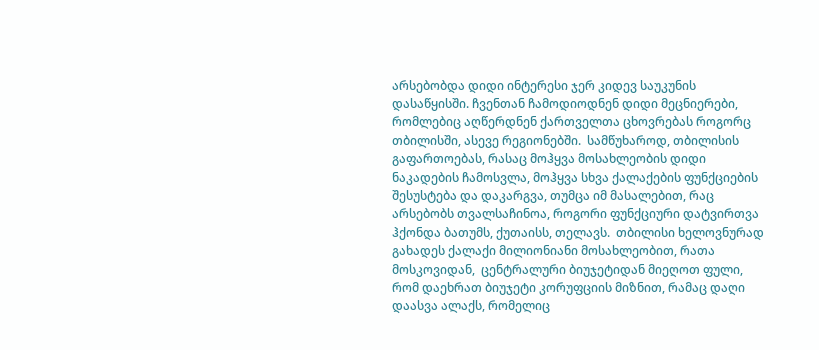არსებობდა დიდი ინტერესი ჯერ კიდევ საუკუნის დასაწყისში. ჩვენთან ჩამოდიოდნენ დიდი მეცნიერები, რომლებიც აღწერდნენ ქართველთა ცხოვრებას როგორც თბილისში, ასევე რეგიონებში.  სამწუხაროდ, თბილისის  გაფართოებას, რასაც მოჰყვა მოსახლეობის დიდი ნაკადების ჩამოსვლა, მოჰყვა სხვა ქალაქების ფუნქციების შესუსტება და დაკარგვა, თუმცა იმ მასალებით, რაც არსებობს თვალსაჩინოა, როგორი ფუნქციური დატვირთვა ჰქონდა ბათუმს, ქუთაისს, თელავს.  თბილისი ხელოვნურად გახადეს ქალაქი მილიონიანი მოსახლეობით, რათა მოსკოვიდან,  ცენტრალური ბიუჯეტიდან მიეღოთ ფული, რომ დაეხრათ ბიუჯეტი კორუფციის მიზნით, რამაც დაღი დაასვა ალაქს, რომელიც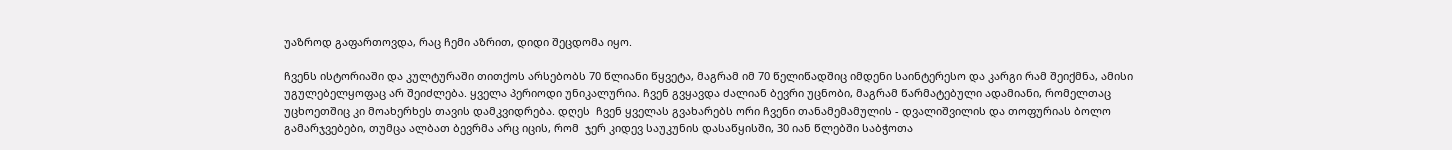უაზროდ გაფართოვდა, რაც ჩემი აზრით, დიდი შეცდომა იყო.

ჩვენს ისტორიაში და კულტურაში თითქოს არსებობს 70 წლიანი წყვეტა, მაგრამ იმ 70 წელიწადშიც იმდენი საინტერესო და კარგი რამ შეიქმნა, ამისი უგულებელყოფაც არ შეიძლება. ყველა პერიოდი უნიკალურია. ჩვენ გვყავდა ძალიან ბევრი უცნობი, მაგრამ წარმატებული ადამიანი, რომელთაც უცხოეთშიც კი მოახერხეს თავის დამკვიდრება. დღეს  ჩვენ ყველას გვახარებს ორი ჩვენი თანამემამულის - დვალიშვილის და თოფურიას ბოლო გამარჯვებები, თუმცა ალბათ ბევრმა არც იცის, რომ  ჯერ კიდევ საუკუნის დასაწყისში, 30 იან წლებში საბჭოთა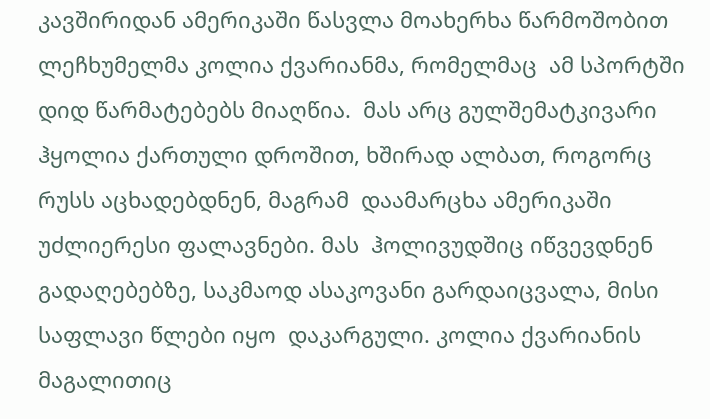კავშირიდან ამერიკაში წასვლა მოახერხა წარმოშობით ლეჩხუმელმა კოლია ქვარიანმა, რომელმაც  ამ სპორტში  დიდ წარმატებებს მიაღწია.  მას არც გულშემატკივარი ჰყოლია ქართული დროშით, ხშირად ალბათ, როგორც რუსს აცხადებდნენ, მაგრამ  დაამარცხა ამერიკაში უძლიერესი ფალავნები. მას  ჰოლივუდშიც იწვევდნენ გადაღებებზე, საკმაოდ ასაკოვანი გარდაიცვალა, მისი საფლავი წლები იყო  დაკარგული. კოლია ქვარიანის მაგალითიც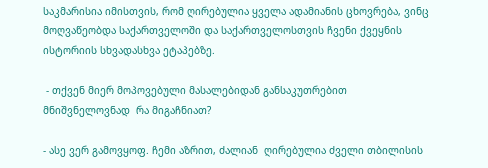საკმარისია იმისთვის, რომ ღირებულია ყველა ადამიანის ცხოვრება, ვინც მოღვაწეობდა საქართველოში და საქართველოსთვის ჩვენი ქვეყნის ისტორიის სხვადასხვა ეტაპებზე.

 - თქვენ მიერ მოპოვებული მასალებიდან განსაკუთრებით მნიშვნელოვნად  რა მიგაჩნიათ?

- ასე ვერ გამოვყოფ. ჩემი აზრით, ძალიან  ღირებულია ძველი თბილისის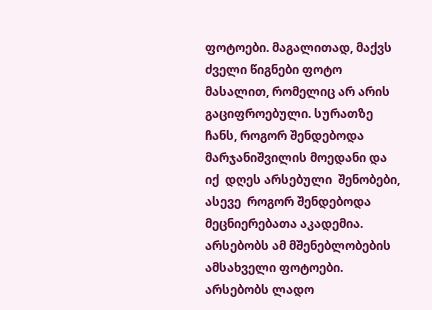ფოტოები. მაგალითად, მაქვს  ძველი წიგნები ფოტო მასალით, რომელიც არ არის გაციფროებული. სურათზე  ჩანს, როგორ შენდებოდა მარჯანიშვილის მოედანი და იქ  დღეს არსებული  შენობები, ასევე  როგორ შენდებოდა მეცნიერებათა აკადემია. არსებობს ამ მშენებლობების ამსახველი ფოტოები. არსებობს ლადო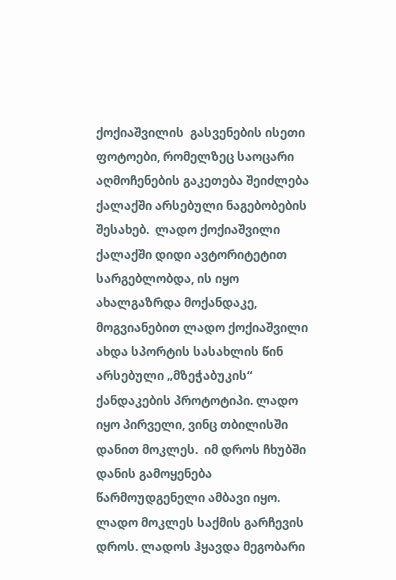ქოქიაშვილის  გასვენების ისეთი  ფოტოები, რომელზეც საოცარი აღმოჩენების გაკეთება შეიძლება ქალაქში არსებული ნაგებობების შესახებ.  ლადო ქოქიაშვილი ქალაქში დიდი ავტორიტეტით სარგებლობდა, ის იყო ახალგაზრდა მოქანდაკე, მოგვიანებით ლადო ქოქიაშვილი ახდა სპორტის სასახლის წინ არსებული „მზეჭაბუკის“ ქანდაკების პროტოტიპი. ლადო იყო პირველი, ვინც თბილისში დანით მოკლეს.  იმ დროს ჩხუბში დანის გამოყენება წარმოუდგენელი ამბავი იყო. ლადო მოკლეს საქმის გარჩევის დროს. ლადოს ჰყავდა მეგობარი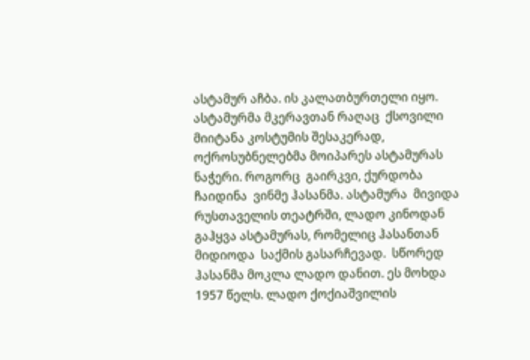ასტამურ აჩბა. ის კალათბურთელი იყო. ასტამურმა მკერავთან რაღაც  ქსოვილი მიიტანა კოსტუმის შესაკერად, ოქროსუბნელებმა მოიპარეს ასტამურას ნაჭერი. როგორც  გაირკვი, ქურდობა ჩაიდინა  ვინმე ჰასანმა. ასტამურა  მივიდა რუსთაველის თეატრში, ლადო კინოდან გაჰყვა ასტამურას, რომელიც ჰასანთან მიდიოდა  საქმის გასარჩევად.  სწორედ ჰასანმა მოკლა ლადო დანით. ეს მოხდა 1957 წელს. ლადო ქოქიაშვილის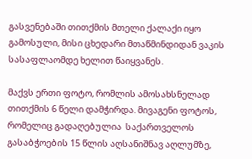გასვენებაში თითქმის მთელი ქალაქი იყო გამოსული, მისი ცხედარი მთაწმინდიდან ვაკის სასაფლაომდე ხელით წაიყვანეს.

მაქვს ერთი ფოტო, რომლის ამოსახსნელად თითქმის 6 წელი დამჭირდა. მივაგენი ფოტოს, რომელიც გადაღებულია  საქართველოს გასაბჭოების 15 წლის აღსანიშნავ აღლუმზე,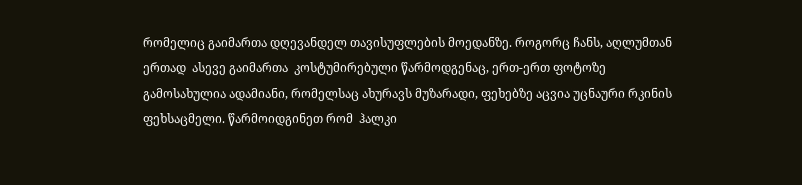რომელიც გაიმართა დღევანდელ თავისუფლების მოედანზე. როგორც ჩანს, აღლუმთან ერთად  ასევე გაიმართა  კოსტუმირებული წარმოდგენაც, ერთ-ერთ ფოტოზე გამოსახულია ადამიანი, რომელსაც ახურავს მუზარადი, ფეხებზე აცვია უცნაური რკინის ფეხსაცმელი. წარმოიდგინეთ რომ  ჰალკი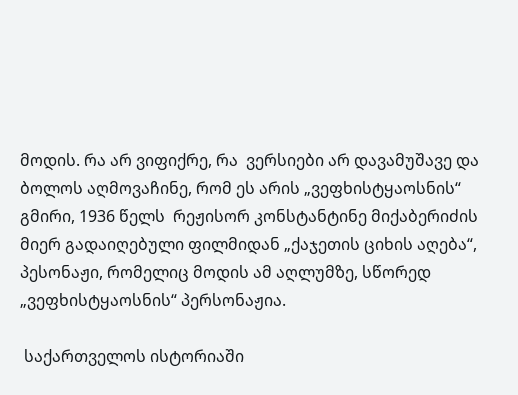მოდის. რა არ ვიფიქრე, რა  ვერსიები არ დავამუშავე და ბოლოს აღმოვაჩინე, რომ ეს არის „ვეფხისტყაოსნის“  გმირი, 1936 წელს  რეჟისორ კონსტანტინე მიქაბერიძის მიერ გადაიღებული ფილმიდან „ქაჯეთის ციხის აღება“, პესონაჟი, რომელიც მოდის ამ აღლუმზე, სწორედ „ვეფხისტყაოსნის“ პერსონაჟია.

 საქართველოს ისტორიაში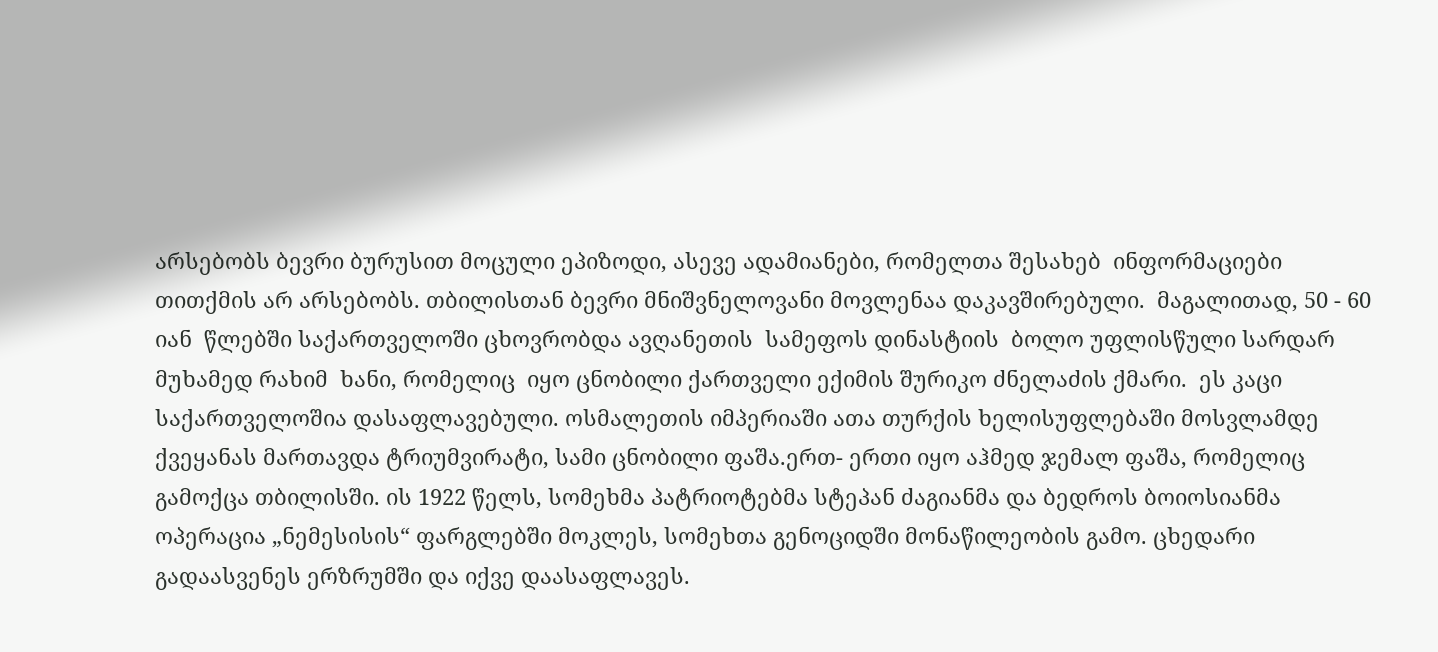არსებობს ბევრი ბურუსით მოცული ეპიზოდი, ასევე ადამიანები, რომელთა შესახებ  ინფორმაციები თითქმის არ არსებობს. თბილისთან ბევრი მნიშვნელოვანი მოვლენაა დაკავშირებული.  მაგალითად, 50 - 60 იან  წლებში საქართველოში ცხოვრობდა ავღანეთის  სამეფოს დინასტიის  ბოლო უფლისწული სარდარ მუხამედ რახიმ  ხანი, რომელიც  იყო ცნობილი ქართველი ექიმის შურიკო ძნელაძის ქმარი.  ეს კაცი საქართველოშია დასაფლავებული. ოსმალეთის იმპერიაში ათა თურქის ხელისუფლებაში მოსვლამდე  ქვეყანას მართავდა ტრიუმვირატი, სამი ცნობილი ფაშა.ერთ- ერთი იყო აჰმედ ჯემალ ფაშა, რომელიც  გამოქცა თბილისში. ის 1922 წელს, სომეხმა პატრიოტებმა სტეპან ძაგიანმა და ბედროს ბოიოსიანმა ოპერაცია „ნემესისის“ ფარგლებში მოკლეს, სომეხთა გენოციდში მონაწილეობის გამო. ცხედარი გადაასვენეს ერზრუმში და იქვე დაასაფლავეს.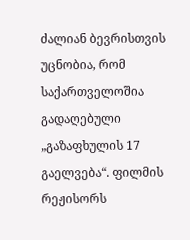ძალიან ბევრისთვის უცნობია, რომ საქართველოშია გადაღებული „გაზაფხულის 17 გაელვება“. ფილმის რეჟისორს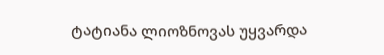ტატიანა ლიოზნოვას უყვარდა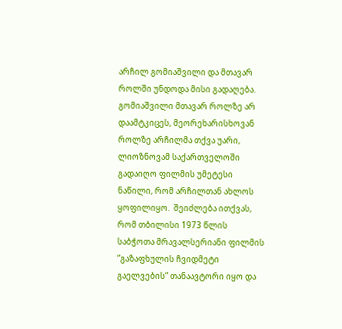არჩილ გომიაშვილი და მთავარ როლში უნდოდა მისი გადაღება. გომიაშვილი მთავარ როლზე არ დაამტკიცეს, მეორეხარისხოვან როლზე არჩილმა თქვა უარი, ლიოზნოვამ საქართველოში გადაიღო ფილმის უმეტესი ნაწილი, რომ არჩილთან ახლოს  ყოფილიყო.  შეიძლება ითქვას, რომ თბილისი 1973 წლის საბჭოთა მრავალსერიანი ფილმის “გაზაფხულის ჩვიდმეტი გაელვების“ თანაავტორი იყო და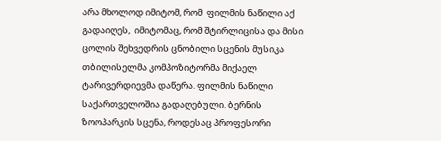არა მხოლოდ იმიტომ, რომ  ფილმის ნაწილი აქ გადაიღეს,  იმიტომაც, რომ შტირლიცისა და მისი ცოლის შეხვედრის ცნობილი სცენის მუსიკა თბილისელმა კომპოზიტორმა მიქაელ ტარივერდიევმა დაწერა. ფილმის ნაწილი საქართველოშია გადაღებული. ბერნის ზოოპარკის სცენა, როდესაც პროფესორი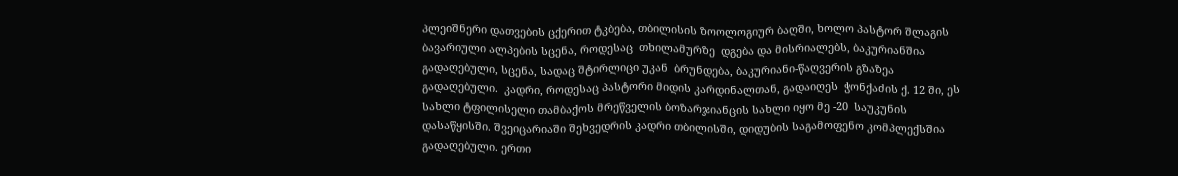პლეიშნერი დათვების ცქერით ტკბება, თბილისის ზოოლოგიურ ბაღში, ხოლო პასტორ შლაგის ბავარიული ალპების სცენა, როდესაც  თხილამურზე  დგება და მისრიალებს, ბაკურიანშია გადაღებული, სცენა, სადაც შტირლიცი უკან  ბრუნდება, ბაკურიანი-წაღვერის გზაზეა გადაღებული.  კადრი, როდესაც პასტორი მიდის კარდინალთან, გადაიღეს  ჭონქაძის ქ. 12 ში, ეს სახლი ტფილისელი თამბაქოს მრეწველის ბოზარჯიანცის სახლი იყო მე -20  საუკუნის დასაწყისში. შვეიცარიაში შეხვედრის კადრი თბილისში, დიდუბის საგამოფენო კომპლექსშია გადაღებული. ერთი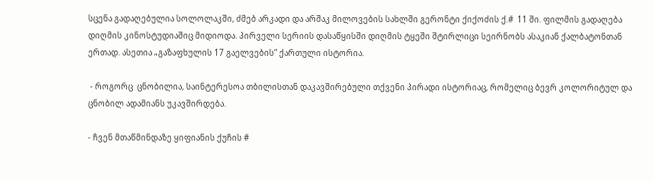სცენა გადაღებულია სოლოლაკში, ძმებ არკადი და არშაკ მილოვების სახლში გერონტი ქიქოძის ქ.#  11 ში. ფილმის გადაღება დიღმის კინოსტუდიაშიც მიდიოდა. პირველი სერიის დასაწყისში დიღმის ტყეში შტირლიცი სეირნობს ასაკიან ქალბატონთან ერთად. ასეთია „გაზაფხულის 17 გაელვების“ ქართული ისტორია.

 - როგორც  ცნობილია, საინტერესოა თბილისთან დაკავშირებული თქვენი პირადი ისტორიაც, რომელიც ბევრ კოლორიტულ და ცნობილ ადამიანს უკავშირდება.

- ჩვენ მთაწმინდაზე ყიფიანის ქუჩის #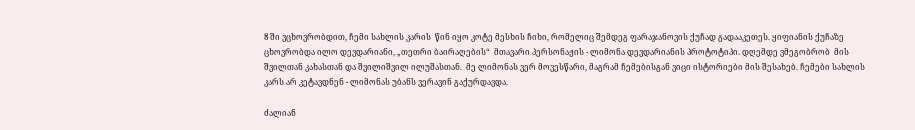8 ში ვცხოვრობდით, ჩემი სახლის კარის  წინ იყო კოტე მესხის ჩიხი, რომელიც შემდეგ ფარაჯანოვის ქუჩად გადააკეთეს. ყიფიანის ქუჩაზე ცხოვრობდა ილო დევდარიანი, „თეთრი ბაირაღების“  მთავარი პერსონაჟის - ლიმონა დევდარიანის პროტოტიპი. დღემდე ვმეგობრობ  მის  შვილთან კახასთან და შვილიშვილ ილუშასთან.  მე ლიმონას ვერ მოვესწარი, მაგრამ ჩემებისგან ვიცი ისტორიები მის შესახებ. ჩემები სახლის კარს არ კეტავდნენ - ლიმონას უბანს ვერავინ გაქურდავდა.

ძალიან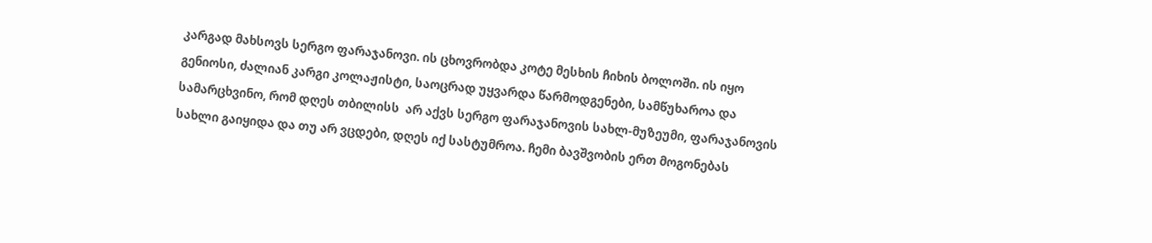კარგად მახსოვს სერგო ფარაჯანოვი. ის ცხოვრობდა კოტე მესხის ჩიხის ბოლოში. ის იყო გენიოსი, ძალიან კარგი კოლაჟისტი, საოცრად უყვარდა წარმოდგენები, სამწუხაროა და სამარცხვინო, რომ დღეს თბილისს  არ აქვს სერგო ფარაჯანოვის სახლ-მუზეუმი, ფარაჯანოვის სახლი გაიყიდა და თუ არ ვცდები, დღეს იქ სასტუმროა. ჩემი ბავშვობის ერთ მოგონებას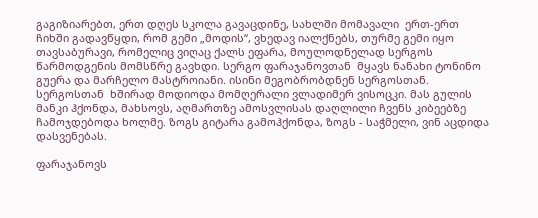გაგიზიარებთ, ერთ დღეს სკოლა გავაცდინე, სახლში მომავალი  ერთ-ერთ ჩიხში გადავწყდი, რომ გემი „მოდის“, ვხედავ იალქნებს, თურმე გემი იყო თავსაბურავი, რომელიც ვიღაც ქალს ეფარა, მოულოდნელად სერგოს წარმოდგენის მომსწრე გავხდი. სერგო ფარაჯანოვთან  მყავს ნანახი ტონინო გუერა და მარჩელო მასტროიანი. ისინი მეგობრობდნენ სერგოსთან.  სერგოსთან  ხშირად მოდიოდა მომღერალი ვლადიმერ ვისოცკი. მას გულის მანკი ჰქონდა, მახსოვს, აღმართზე ამოსვლისას დაღლილი ჩვენს კიბეებზე ჩამოჯდებოდა ხოლმე. ზოგს გიტარა გამოჰქონდა, ზოგს - საჭმელი, ვინ აცდიდა დასვენებას.

ფარაჯანოვს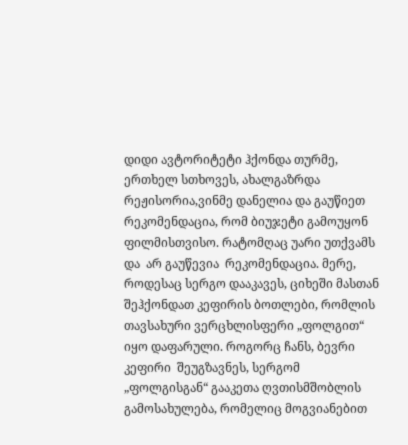დიდი ავტორიტეტი ჰქონდა თურმე, ერთხელ სთხოვეს, ახალგაზრდა რეჟისორია,ვინმე დანელია და გაუწიეთ რეკომენდაცია, რომ ბიუჯეტი გამოუყონ ფილმისთვისო. რატომღაც უარი უთქვამს და  არ გაუწევია  რეკომენდაცია. მერე, როდესაც სერგო დააკავეს, ციხეში მასთან შეჰქონდათ კეფირის ბოთლები, რომლის თავსახური ვერცხლისფერი „ფოლგით“ იყო დაფარული. როგორც ჩანს, ბევრი  კეფირი  შეუგზავნეს, სერგომ „ფოლგისგან“ გააკეთა ღვთისმშობლის გამოსახულება, რომელიც მოგვიანებით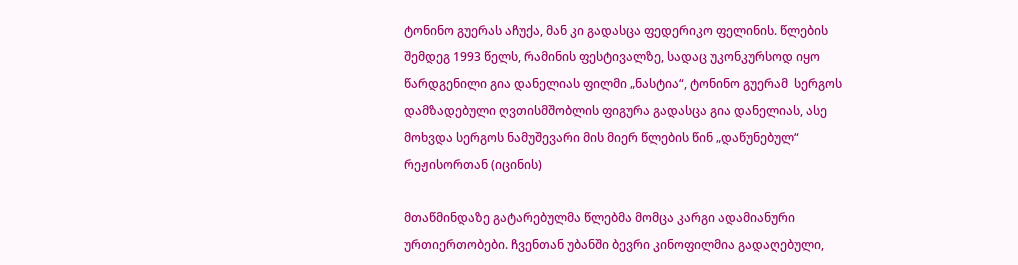ტონინო გუერას აჩუქა, მან კი გადასცა ფედერიკო ფელინის. წლების შემდეგ 1993 წელს, რამინის ფესტივალზე, სადაც უკონკურსოდ იყო წარდგენილი გია დანელიას ფილმი „ნასტია“, ტონინო გუერამ  სერგოს დამზადებული ღვთისმშობლის ფიგურა გადასცა გია დანელიას, ასე მოხვდა სერგოს ნამუშევარი მის მიერ წლების წინ „დაწუნებულ“ რეჟისორთან (იცინის)

მთაწმინდაზე გატარებულმა წლებმა მომცა კარგი ადამიანური ურთიერთობები. ჩვენთან უბანში ბევრი კინოფილმია გადაღებული,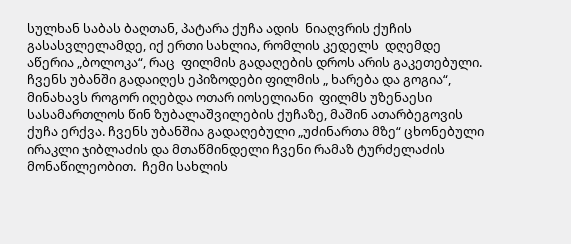სულხან საბას ბაღთან, პატარა ქუჩა ადის  ნიაღვრის ქუჩის გასასვლელამდე, იქ ერთი სახლია, რომლის კედელს  დღემდე  აწერია „ბოლოკა“, რაც  ფილმის გადაღების დროს არის გაკეთებული. ჩვენს უბანში გადაიღეს ეპიზოდები ფილმის „ ხარება და გოგია“,   მინახავს როგორ იღებდა ოთარ იოსელიანი  ფილმს უზენაესი სასამართლოს წინ ზუბალაშვილების ქუჩაზე, მაშინ ათარბეგოვის ქუჩა ერქვა. ჩვენს უბანშია გადაღებული „უძინართა მზე“ ცხონებული ირაკლი ჯიბლაძის და მთაწმინდელი ჩვენი რამაზ ტურძელაძის მონაწილეობით.  ჩემი სახლის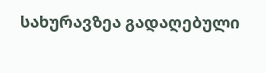სახურავზეა გადაღებული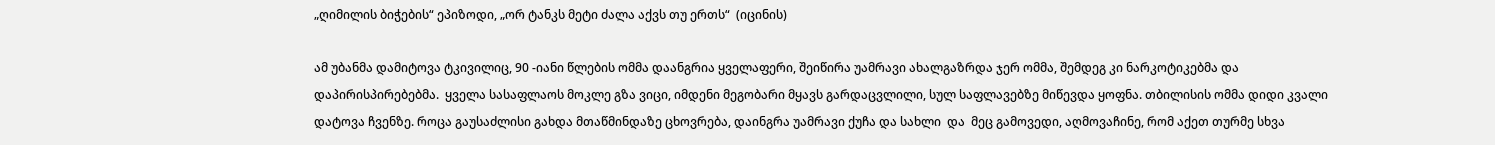„ღიმილის ბიჭების“ ეპიზოდი, „ორ ტანკს მეტი ძალა აქვს თუ ერთს“  (იცინის)

ამ უბანმა დამიტოვა ტკივილიც, 90 -იანი წლების ომმა დაანგრია ყველაფერი, შეიწირა უამრავი ახალგაზრდა ჯერ ომმა, შემდეგ კი ნარკოტიკებმა და დაპირისპირებებმა.  ყველა სასაფლაოს მოკლე გზა ვიცი, იმდენი მეგობარი მყავს გარდაცვლილი, სულ საფლავებზე მიწევდა ყოფნა. თბილისის ომმა დიდი კვალი დატოვა ჩვენზე. როცა გაუსაძლისი გახდა მთაწმინდაზე ცხოვრება, დაინგრა უამრავი ქუჩა და სახლი  და  მეც გამოვედი, აღმოვაჩინე, რომ აქეთ თურმე სხვა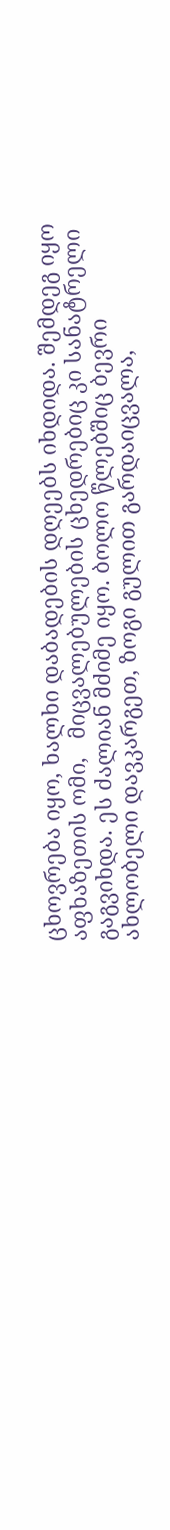ცხოვრება იყო, ხალხი დაბადების დღეებს იხდიდა. შემდეგ იყო აფხაზეთის ომი,   მიცვალებულების ცხედრებიც კი სანატრელი გაგვიხდა. ეს ძალიან მძიმე იყო. ბოლო წლებშიც ბევრი ახლობელი დავკარგეთ, ზოგი გულით გარდაიცვალა,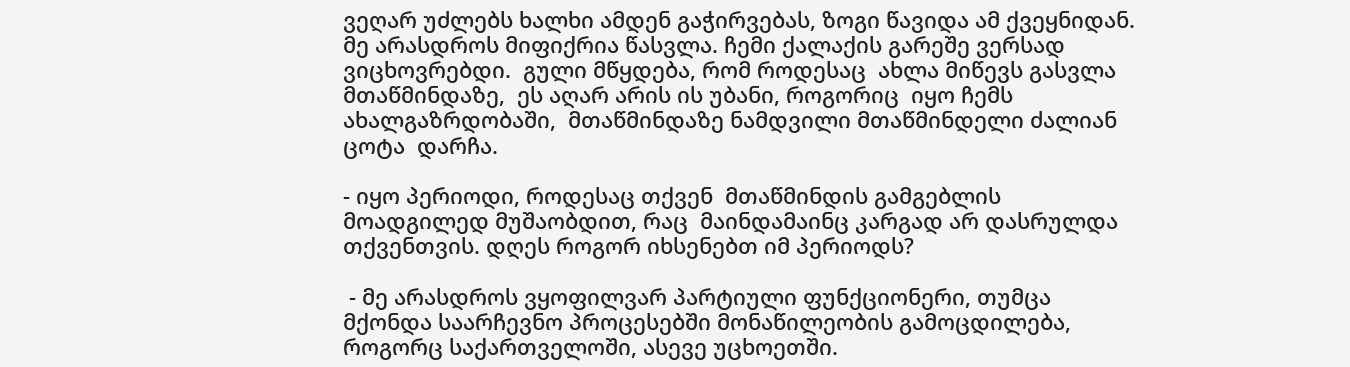ვეღარ უძლებს ხალხი ამდენ გაჭირვებას, ზოგი წავიდა ამ ქვეყნიდან. მე არასდროს მიფიქრია წასვლა. ჩემი ქალაქის გარეშე ვერსად ვიცხოვრებდი.  გული მწყდება, რომ როდესაც  ახლა მიწევს გასვლა მთაწმინდაზე,  ეს აღარ არის ის უბანი, როგორიც  იყო ჩემს ახალგაზრდობაში,  მთაწმინდაზე ნამდვილი მთაწმინდელი ძალიან ცოტა  დარჩა.

- იყო პერიოდი, როდესაც თქვენ  მთაწმინდის გამგებლის მოადგილედ მუშაობდით, რაც  მაინდამაინც კარგად არ დასრულდა თქვენთვის. დღეს როგორ იხსენებთ იმ პერიოდს?

 - მე არასდროს ვყოფილვარ პარტიული ფუნქციონერი, თუმცა მქონდა საარჩევნო პროცესებში მონაწილეობის გამოცდილება, როგორც საქართველოში, ასევე უცხოეთში.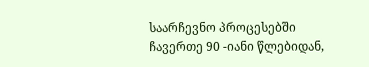საარჩევნო პროცესებში ჩავერთე 90 -იანი წლებიდან,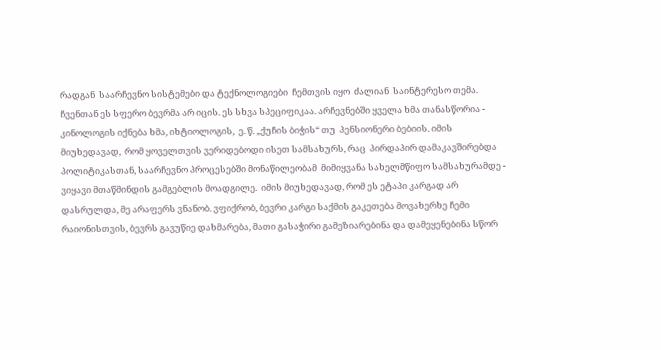რადგან  საარჩევნო სისტემები და ტექნოლოგიები  ჩემთვის იყო  ძალიან  საინტერესო თემა. ჩვენთან ეს სფერო ბევრმა არ იცის. ეს სხვა სპეციფიკაა. არჩევნებში ყველა ხმა თანასწორია - კინოლოგის იქნება ხმა, იხტიოლოგის,  ე. წ. „ქუჩის ბიჭის“ თუ  პენსიონერი ბებიის. იმის მიუხედავად,  რომ ყოველთვის ვერიდებოდი ისეთ სამსახურს, რაც  პირდაპირ დამაკავშირებდა პოლიტიკასთან, საარჩევნო პროცესებში მონაწილეობამ  მიმიყვანა სახელმწიფო სამსახურამდე - ვიყავი მთაწმინდის გამგებლის მოადგილე.  იმის მიუხედავად, რომ ეს ეტაპი კარგად არ დასრულდა, მე არაფერს ვნანობ. ვფიქრობ, ბევრი კარგი საქმის გაკეთება მოვახერხე ჩემი  რაიონისთვის, ბევრს გავუწიე დახმარება, მათი გასაჭირი გამეზიარებინა და დამეყენებინა სწორ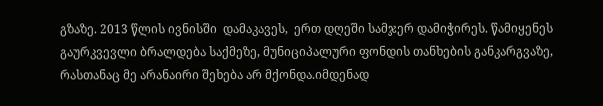გზაზე. 2013 წლის ივნისში  დამაკავეს,  ერთ დღეში სამჯერ დამიჭირეს. წამიყენეს გაურკვევლი ბრალდება საქმეზე, მუნიციპალური ფონდის თანხების განკარგვაზე, რასთანაც მე არანაირი შეხება არ მქონდა.იმდენად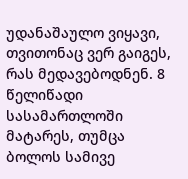უდანაშაულო ვიყავი, თვითონაც ვერ გაიგეს, რას მედავებოდნენ. 8 წელიწადი სასამართლოში მატარეს, თუმცა ბოლოს სამივე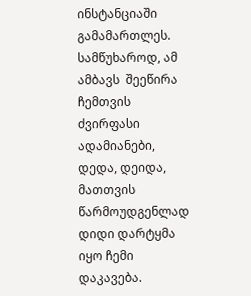ინსტანციაში გამამართლეს. სამწუხაროდ, ამ ამბავს  შეეწირა ჩემთვის ძვირფასი ადამიანები, დედა, დეიდა, მათთვის წარმოუდგენლად დიდი დარტყმა იყო ჩემი დაკავება.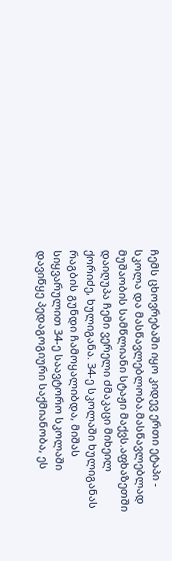ჩემს ცხოვრებაში იყო კიდევ ერთი ეტაპი - სკოლა და მასწავლებლობა.მასწავლებლად მუშაობის სამწლიანი სტაჟი მაქვს.აფხაზეთში დაიღუპა ჩემი ვერელი ძმაკაცი მიხეილ ქორიძე, ხულიგანა. 34-ე სკოლაში ხულიგანას რაგბის გუნდი ჩამოყალიბდა, მიშას სიყვარულით 34-ე საავტორო სკოლაში დავიწყე პედაგოგიური საქმიანობა, ეს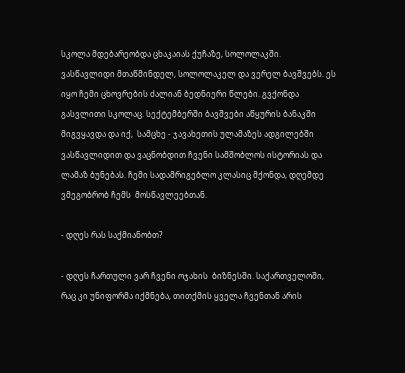სკოლა მდებარეობდა ცხაკაიას ქუჩაზე, სოლოლაკში. ვასწავლიდი მთაწმინდელ, სოლოლაკელ და ვერელ ბავშვებს. ეს  იყო ჩემი ცხოვრების ძალიან ბედნიერი წლები. გვქონდა გასვლითი სკოლაც. სექტემბერში ბავშვები აწყურის ბანაკში მიგვყავდა და იქ,  სამცხე - ჯავახეთის ულამაზეს ადგილებში ვასწავლიდით და ვაცნობდით ჩვენი სამშობლოს ისტორიას და ლამაზ ბუნებას. ჩემი სადამრიგებლო კლასიც მქონდა, დღემდე ვმეგობრობ ჩემს  მოსწავლეებთან.

- დღეს რას საქმიანობთ?

- დღეს ჩართული ვარ ჩვენი ოჯახის  ბიზნესში. საქართველოში, რაც კი უნიფორმა იქმნება, თითქმის ყველა ჩვენთან არის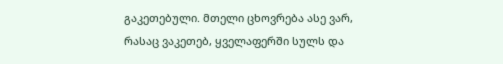გაკეთებული. მთელი ცხოვრება ასე ვარ, რასაც ვაკეთებ, ყველაფერში სულს და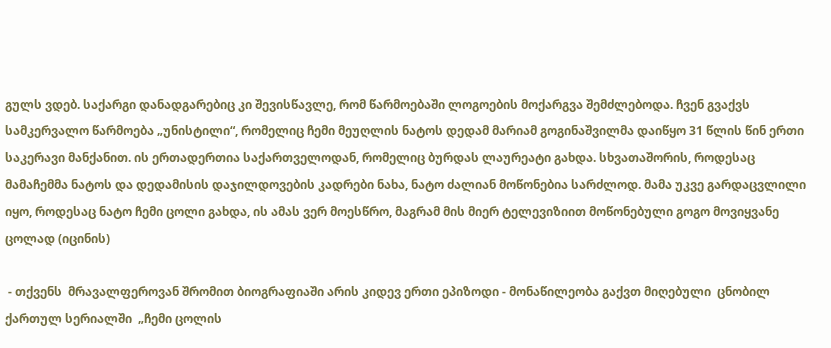გულს ვდებ. საქარგი დანადგარებიც კი შევისწავლე, რომ წარმოებაში ლოგოების მოქარგვა შემძლებოდა. ჩვენ გვაქვს სამკერვალო წარმოება „უნისტილი“, რომელიც ჩემი მეუღლის ნატოს დედამ მარიამ გოგინაშვილმა დაიწყო 31 წლის წინ ერთი საკერავი მანქანით. ის ერთადერთია საქართველოდან, რომელიც ბურდას ლაურეატი გახდა. სხვათაშორის, როდესაც მამაჩემმა ნატოს და დედამისის დაჯილდოვების კადრები ნახა, ნატო ძალიან მოწონებია სარძლოდ. მამა უკვე გარდაცვლილი იყო, როდესაც ნატო ჩემი ცოლი გახდა, ის ამას ვერ მოესწრო, მაგრამ მის მიერ ტელევიზიით მოწონებული გოგო მოვიყვანე ცოლად (იცინის)

 - თქვენს  მრავალფეროვან შრომით ბიოგრაფიაში არის კიდევ ერთი ეპიზოდი - მონაწილეობა გაქვთ მიღებული  ცნობილ ქართულ სერიალში  „ჩემი ცოლის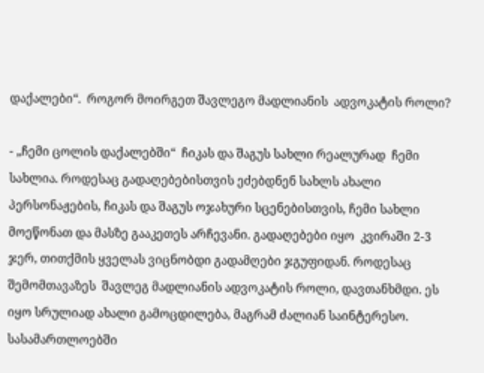დაქალები“.  როგორ მოირგეთ შავლეგო მადლიანის  ადვოკატის როლი?

- „ჩემი ცოლის დაქალებში“  ჩიკას და შაგუს სახლი რეალურად  ჩემი სახლია. როდესაც გადაღებებისთვის ეძებდნენ სახლს ახალი პერსონაჟების, ჩიკას და შაგუს ოჯახური სცენებისთვის, ჩემი სახლი მოეწონათ და მასზე გააკეთეს არჩევანი. გადაღებები იყო  კვირაში 2-3 ჯერ, თითქმის ყველას ვიცნობდი გადამღები ჯგუფიდან. როდესაც შემომთავაზეს  შავლეგ მადლიანის ადვოკატის როლი, დავთანხმდი. ეს იყო სრულიად ახალი გამოცდილება, მაგრამ ძალიან საინტერესო. სასამართლოებში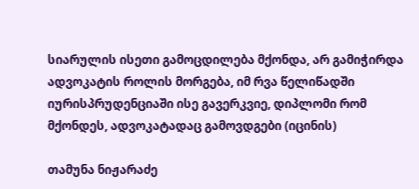სიარულის ისეთი გამოცდილება მქონდა, არ გამიჭირდა ადვოკატის როლის მორგება, იმ რვა წელიწადში  იურისპრუდენციაში ისე გავერკვიე, დიპლომი რომ მქონდეს, ადვოკატადაც გამოვდგები (იცინის)

თამუნა ნიჟარაძე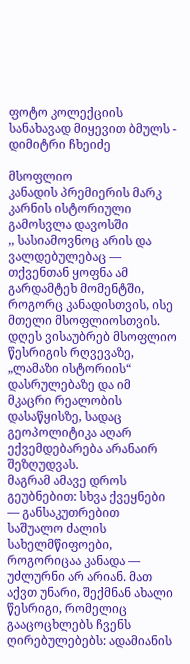ფოტო კოლექციის სანახავად მიყევით ბმულს - დიმიტრი ჩხეიძე

მსოფლიო
კანადის პრემიერის მარკ კარნის ისტორიული გამოსვლა დავოსში
,, სასიამოვნოც არის და ვალდებულებაც — თქვენთან ყოფნა ამ გარდამტეხ მომენტში, როგორც კანადისთვის, ისე მთელი მსოფლიოსთვის.
დღეს ვისაუბრებ მსოფლიო წესრიგის რღვევაზე, „ლამაზი ისტორიის“ დასრულებაზე და იმ მკაცრი რეალობის დასაწყისზე, სადაც გეოპოლიტიკა აღარ ექვემდებარება არანაირ შეზღუდვას.
მაგრამ ამავე დროს გეუბნებით: სხვა ქვეყნები — განსაკუთრებით საშუალო ძალის სახელმწიფოები, როგორიცაა კანადა — უძლურნი არ არიან. მათ აქვთ უნარი, შექმნან ახალი წესრიგი, რომელიც გააცოცხლებს ჩვენს ღირებულებებს: ადამიანის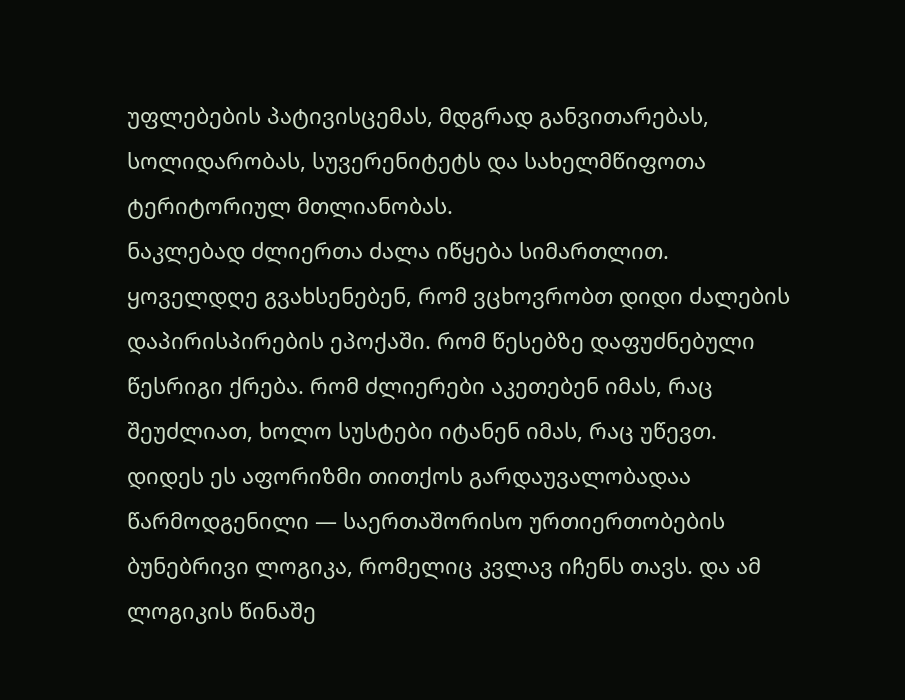უფლებების პატივისცემას, მდგრად განვითარებას, სოლიდარობას, სუვერენიტეტს და სახელმწიფოთა ტერიტორიულ მთლიანობას.
ნაკლებად ძლიერთა ძალა იწყება სიმართლით.
ყოველდღე გვახსენებენ, რომ ვცხოვრობთ დიდი ძალების დაპირისპირების ეპოქაში. რომ წესებზე დაფუძნებული წესრიგი ქრება. რომ ძლიერები აკეთებენ იმას, რაც შეუძლიათ, ხოლო სუსტები იტანენ იმას, რაც უწევთ.
დიდეს ეს აფორიზმი თითქოს გარდაუვალობადაა წარმოდგენილი — საერთაშორისო ურთიერთობების ბუნებრივი ლოგიკა, რომელიც კვლავ იჩენს თავს. და ამ ლოგიკის წინაშე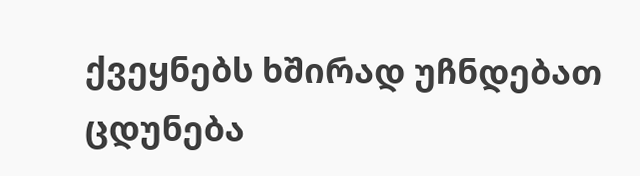ქვეყნებს ხშირად უჩნდებათ ცდუნება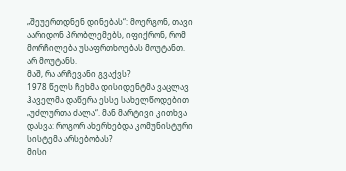„შეუერთდნენ დინებას“: მოერგონ, თავი აარიდონ პრობლემებს, იფიქრონ, რომ მორჩილება უსაფრთხოებას მოუტანთ.
არ მოუტანს.
მაშ, რა არჩევანი გვაქვს?
1978 წელს ჩეხმა დისიდენტმა ვაცლავ ჰაველმა დაწერა ესსე სახელწოდებით „უძლურთა ძალა“. მან მარტივი კითხვა დასვა: როგორ ახერხებდა კომუნისტური სისტემა არსებობას?
მისი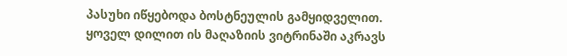პასუხი იწყებოდა ბოსტნეულის გამყიდველით. ყოველ დილით ის მაღაზიის ვიტრინაში აკრავს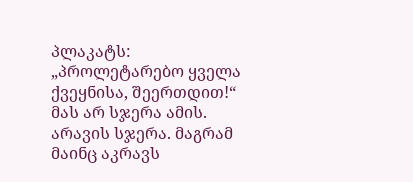პლაკატს: „პროლეტარებო ყველა ქვეყნისა, შეერთდით!“ მას არ სჯერა ამის. არავის სჯერა. მაგრამ მაინც აკრავს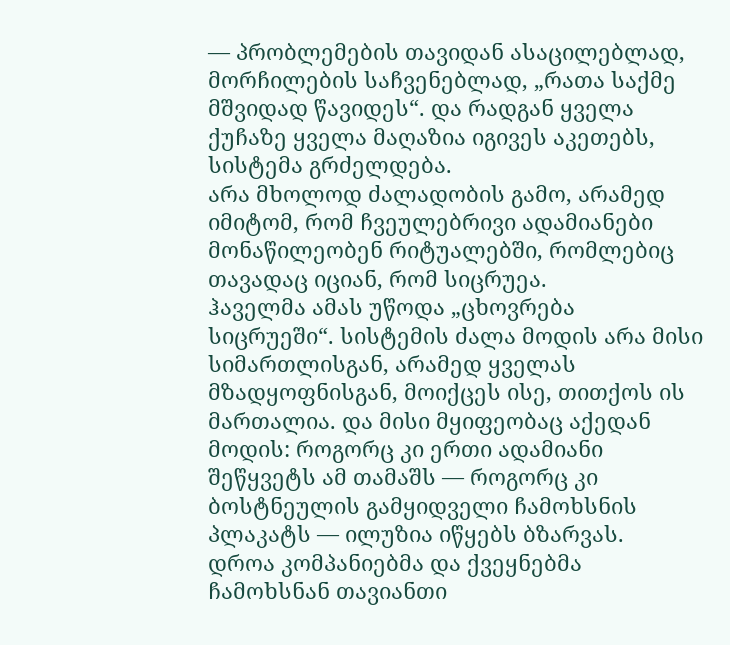— პრობლემების თავიდან ასაცილებლად, მორჩილების საჩვენებლად, „რათა საქმე მშვიდად წავიდეს“. და რადგან ყველა ქუჩაზე ყველა მაღაზია იგივეს აკეთებს, სისტემა გრძელდება.
არა მხოლოდ ძალადობის გამო, არამედ იმიტომ, რომ ჩვეულებრივი ადამიანები მონაწილეობენ რიტუალებში, რომლებიც თავადაც იციან, რომ სიცრუეა.
ჰაველმა ამას უწოდა „ცხოვრება სიცრუეში“. სისტემის ძალა მოდის არა მისი სიმართლისგან, არამედ ყველას მზადყოფნისგან, მოიქცეს ისე, თითქოს ის მართალია. და მისი მყიფეობაც აქედან მოდის: როგორც კი ერთი ადამიანი შეწყვეტს ამ თამაშს — როგორც კი ბოსტნეულის გამყიდველი ჩამოხსნის პლაკატს — ილუზია იწყებს ბზარვას.
დროა კომპანიებმა და ქვეყნებმა ჩამოხსნან თავიანთი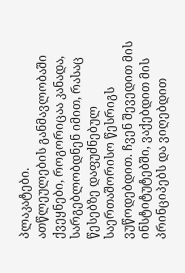პლაკატები.
ათწლეულების განმავლობაში ქვეყნები, როგორიცაა კანადა, სარგებლობდნენ იმით, რასაც წესებზე დაფუძნებულ საერთაშორისო წესრიგს ვუწოდებდით. ჩვენ შევედით მის ინსტიტუტებში, ვაქებდით მის პრინციპებს და ვიღებდით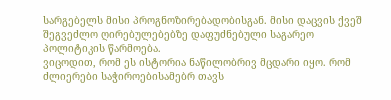სარგებელს მისი პროგნოზირებადობისგან. მისი დაცვის ქვეშ შეგვეძლო ღირებულებებზე დაფუძნებული საგარეო პოლიტიკის წარმოება.
ვიცოდით, რომ ეს ისტორია ნაწილობრივ მცდარი იყო. რომ ძლიერები საჭიროებისამებრ თავს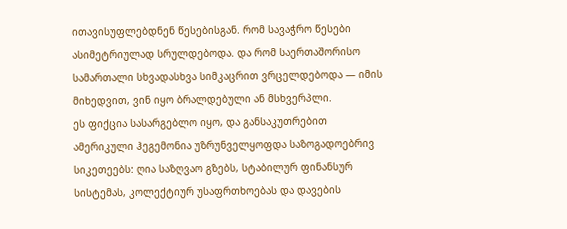ითავისუფლებდნენ წესებისგან. რომ სავაჭრო წესები ასიმეტრიულად სრულდებოდა. და რომ საერთაშორისო სამართალი სხვადასხვა სიმკაცრით ვრცელდებოდა — იმის მიხედვით, ვინ იყო ბრალდებული ან მსხვერპლი.
ეს ფიქცია სასარგებლო იყო, და განსაკუთრებით ამერიკული ჰეგემონია უზრუნველყოფდა საზოგადოებრივ სიკეთეებს: ღია საზღვაო გზებს, სტაბილურ ფინანსურ სისტემას, კოლექტიურ უსაფრთხოებას და დავების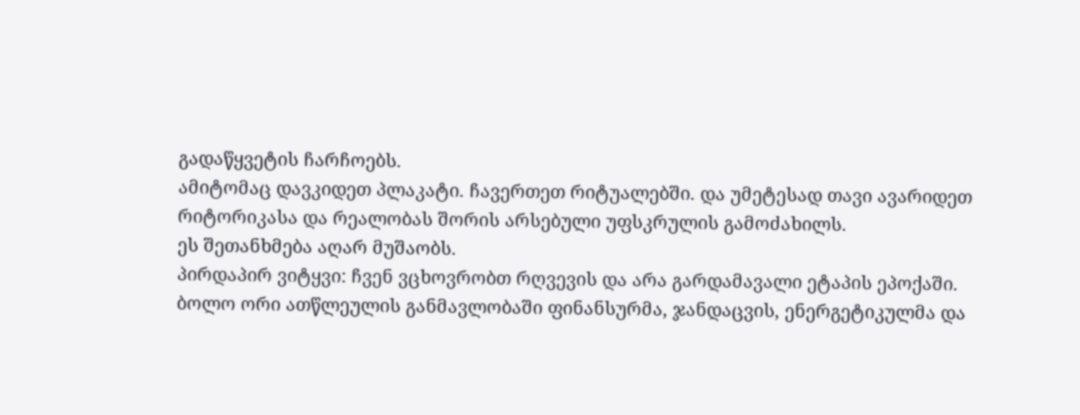გადაწყვეტის ჩარჩოებს.
ამიტომაც დავკიდეთ პლაკატი. ჩავერთეთ რიტუალებში. და უმეტესად თავი ავარიდეთ რიტორიკასა და რეალობას შორის არსებული უფსკრულის გამოძახილს.
ეს შეთანხმება აღარ მუშაობს.
პირდაპირ ვიტყვი: ჩვენ ვცხოვრობთ რღვევის და არა გარდამავალი ეტაპის ეპოქაში.
ბოლო ორი ათწლეულის განმავლობაში ფინანსურმა, ჯანდაცვის, ენერგეტიკულმა და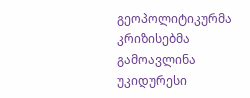გეოპოლიტიკურმა კრიზისებმა გამოავლინა უკიდურესი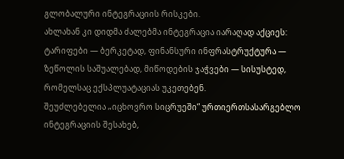გლობალური ინტეგრაციის რისკები.
ახლახან კი დიდმა ძალებმა ინტეგრაცია იარაღად აქციეს: ტარიფები — ბერკეტად, ფინანსური ინფრასტრუქტურა — ზეწოლის საშუალებად, მიწოდების ჯაჭვები — სისუსტედ, რომელსაც ექსპლუატაციას უკეთებენ.
შეუძლებელია „იცხოვრო სიცრუეში“ ურთიერთსასარგებლო ინტეგრაციის შესახებ,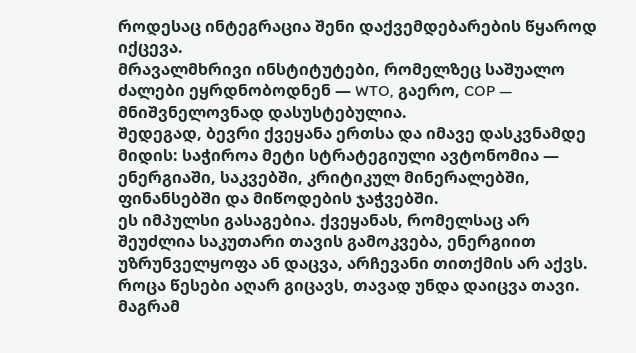როდესაც ინტეგრაცია შენი დაქვემდებარების წყაროდ იქცევა.
მრავალმხრივი ინსტიტუტები, რომელზეც საშუალო ძალები ეყრდნობოდნენ — WTO, გაერო, COP — მნიშვნელოვნად დასუსტებულია.
შედეგად, ბევრი ქვეყანა ერთსა და იმავე დასკვნამდე მიდის: საჭიროა მეტი სტრატეგიული ავტონომია — ენერგიაში, საკვებში, კრიტიკულ მინერალებში, ფინანსებში და მიწოდების ჯაჭვებში.
ეს იმპულსი გასაგებია. ქვეყანას, რომელსაც არ შეუძლია საკუთარი თავის გამოკვება, ენერგიით უზრუნველყოფა ან დაცვა, არჩევანი თითქმის არ აქვს. როცა წესები აღარ გიცავს, თავად უნდა დაიცვა თავი.
მაგრამ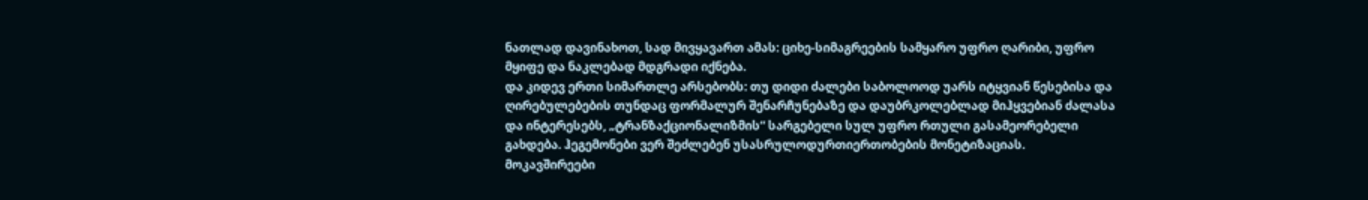ნათლად დავინახოთ, სად მივყავართ ამას: ციხე-სიმაგრეების სამყარო უფრო ღარიბი, უფრო მყიფე და ნაკლებად მდგრადი იქნება.
და კიდევ ერთი სიმართლე არსებობს: თუ დიდი ძალები საბოლოოდ უარს იტყვიან წესებისა და ღირებულებების თუნდაც ფორმალურ შენარჩუნებაზე და დაუბრკოლებლად მიჰყვებიან ძალასა და ინტერესებს, „ტრანზაქციონალიზმის“ სარგებელი სულ უფრო რთული გასამეორებელი გახდება. ჰეგემონები ვერ შეძლებენ უსასრულოდურთიერთობების მონეტიზაციას.
მოკავშირეები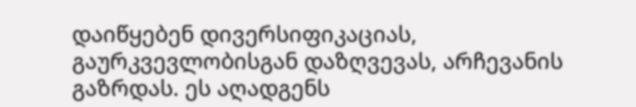დაიწყებენ დივერსიფიკაციას, გაურკვევლობისგან დაზღვევას, არჩევანის გაზრდას. ეს აღადგენს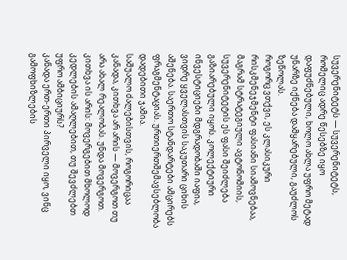სუვერენიტეტს — სუვერენიტეტს, რომელიც ადრე წესებზე იყო დაფუძნებული, ხოლო ახლა უფრო მეტად უნარზე იქნება დამყარებული, გაუძლოს ზეწოლას.
როგორც ვთქვი, ეს კლასიკური რისკმენეჯმენტი ფასიანი სიამოვნებაა, მაგრამ სტრატეგიული ავტონომიის, სუვერენიტეტის ეს ფასი შეიძლება გაზიარებული იყოს. კოლექტიური ინვესტიციები მდგრადობაში იაფია, ვიდრე ყველასთვის საკუთარი ციხის აშენება. საერთო სტანდარტები ამცირებს ფრაგმენტაციას. ურთიერთშემავსებლობა დადებითი ჯამია.
საშუალო ძალებისთვის, როგორიცაა კანადა, კითხვა არ არის — მოვერგოთ თუ არა ახალ რეალობას. უნდა მოვერგოთ. კითხვა ის არის: მოვერგებით მხოლოდ კედლების ამაღლებით, თუ შევძლებთ უფრო ამბიციურს?
კანადა ერთ-ერთი პირველი იყო, ვინც გამოფხიზლების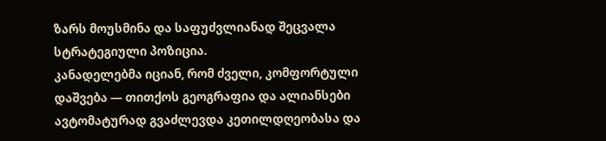ზარს მოუსმინა და საფუძვლიანად შეცვალა სტრატეგიული პოზიცია.
კანადელებმა იციან, რომ ძველი, კომფორტული დაშვება — თითქოს გეოგრაფია და ალიანსები ავტომატურად გვაძლევდა კეთილდღეობასა და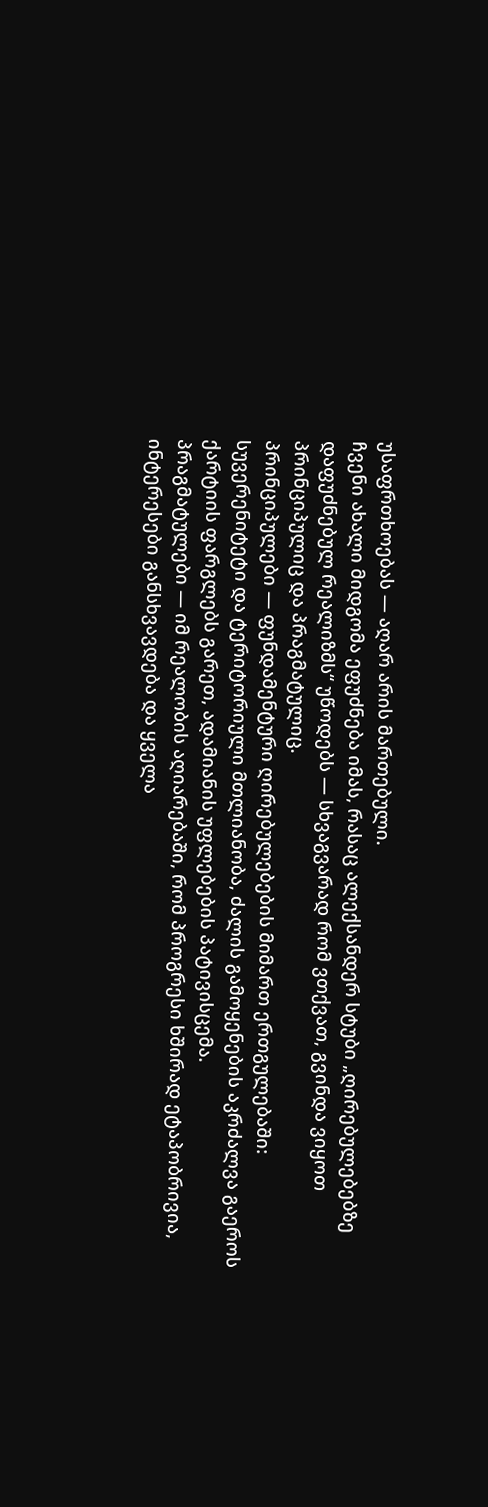უსაფრთხოებას — აღარ არის მართებული.
ჩვენი ახალი მიდგომა ეფუძნება იმას, რასაც ალექსანდერ სტუბი „ღირებულებებზე დაფუძნებულ რეალიზმს“ უწოდებს — სხვაგვარად რომ ვთქვათ, გვინდა ვიყოთ პრინციპულიც და პრაგმატულიც.
პრინციპულები — ფუნდამენტური ღირებულებების მიმართ ერთგულებაში: სუვერენიტეტი და ტერიტორიული მთლიანობა, ძალის გამოყენების აკრძალვა გაეროს ქარტიის ფარგლებს გარეთ, ადამიანის უფლებების პატივისცემა.
პრაგმატულები — იმ რეალობის აღიარებაში, რომ პროგრესი ხშირად ეტაპობრივია, ინტერესები განსხვავდება და ყველა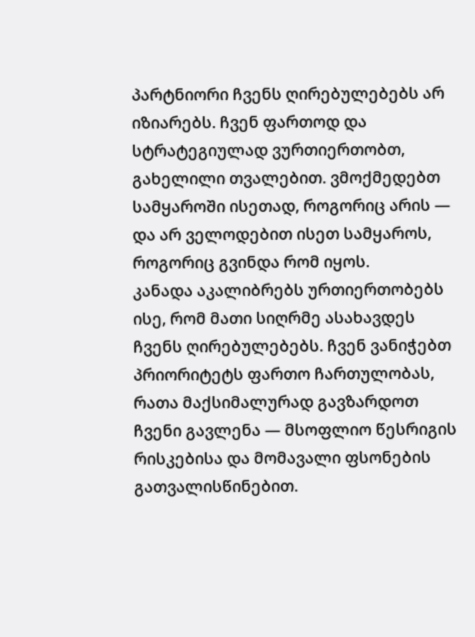პარტნიორი ჩვენს ღირებულებებს არ იზიარებს. ჩვენ ფართოდ და სტრატეგიულად ვურთიერთობთ, გახელილი თვალებით. ვმოქმედებთ სამყაროში ისეთად, როგორიც არის — და არ ველოდებით ისეთ სამყაროს, როგორიც გვინდა რომ იყოს.
კანადა აკალიბრებს ურთიერთობებს ისე, რომ მათი სიღრმე ასახავდეს ჩვენს ღირებულებებს. ჩვენ ვანიჭებთ პრიორიტეტს ფართო ჩართულობას, რათა მაქსიმალურად გავზარდოთ ჩვენი გავლენა — მსოფლიო წესრიგის რისკებისა და მომავალი ფსონების გათვალისწინებით.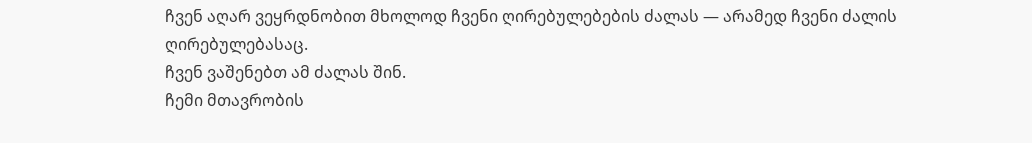ჩვენ აღარ ვეყრდნობით მხოლოდ ჩვენი ღირებულებების ძალას — არამედ ჩვენი ძალის ღირებულებასაც.
ჩვენ ვაშენებთ ამ ძალას შინ.
ჩემი მთავრობის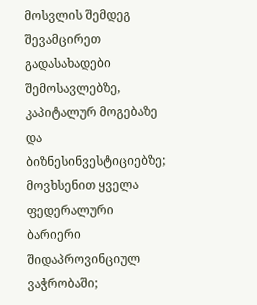მოსვლის შემდეგ შევამცირეთ გადასახადები შემოსავლებზე, კაპიტალურ მოგებაზე და ბიზნესინვესტიციებზე; მოვხსენით ყველა ფედერალური ბარიერი შიდაპროვინციულ ვაჭრობაში;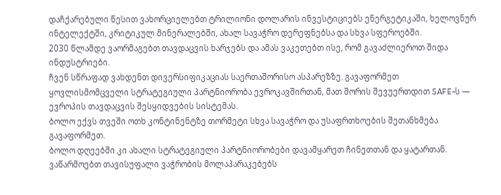დაჩქარებული წესით ვახორციელებთ ტრილიონი დოლარის ინვესტიციებს ენერგეტიკაში, ხელოვნურ ინტელექტში, კრიტიკულ მინერალებში, ახალ სავაჭრო დერეფნებსა და სხვა სფეროებში.
2030 წლამდე ვაორმაგებთ თავდაცვის ხარჯებს და ამას ვაკეთებთ ისე, რომ გავაძლიეროთ შიდა ინდუსტრიები.
ჩვენ სწრაფად ვახდენთ დივერსიფიკაციას საერთაშორისო ასპარეზზე. გავაფორმეთ ყოვლისმომცველი სტრატეგიული პარტნიორობა ევროკავშირთან, მათ შორის შევუერთდით SAFE-ს — ევროპის თავდაცვის შესყიდვების სისტემას.
ბოლო ექვს თვეში ოთხ კონტინენტზე თორმეტი სხვა სავაჭრო და უსაფრთხოების შეთანხმება გავაფორმეთ.
ბოლო დღეებში კი ახალი სტრატეგიული პარტნიორობები დავამყარეთ ჩინეთთან და ყატართან.
ვაწარმოებთ თავისუფალი ვაჭრობის მოლაპარაკებებს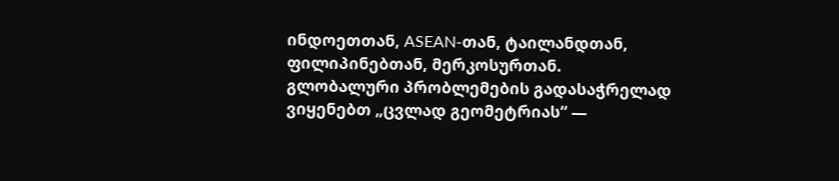ინდოეთთან, ASEAN-თან, ტაილანდთან, ფილიპინებთან, მერკოსურთან.
გლობალური პრობლემების გადასაჭრელად ვიყენებთ „ცვლად გეომეტრიას“ —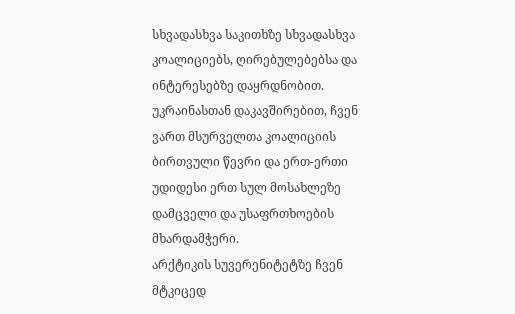სხვადასხვა საკითხზე სხვადასხვა კოალიციებს, ღირებულებებსა და ინტერესებზე დაყრდნობით.
უკრაინასთან დაკავშირებით, ჩვენ ვართ მსურველთა კოალიციის ბირთვული წევრი და ერთ-ერთი უდიდესი ერთ სულ მოსახლეზე დამცველი და უსაფრთხოების მხარდამჭერი.
არქტიკის სუვერენიტეტზე ჩვენ მტკიცედ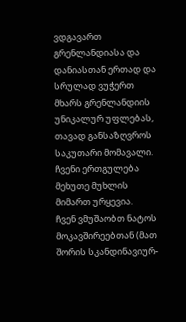ვდგავართ გრენლანდიასა და დანიასთან ერთად და სრულად ვუჭერთ მხარს გრენლანდიის უნიკალურ უფლებას, თავად განსაზღვროს საკუთარი მომავალი. ჩვენი ერთგულება მეხუთე მუხლის მიმართ ურყევია.
ჩვენ ვმუშაობთ ნატოს მოკავშირეებთან (მათ შორის სკანდინავიურ-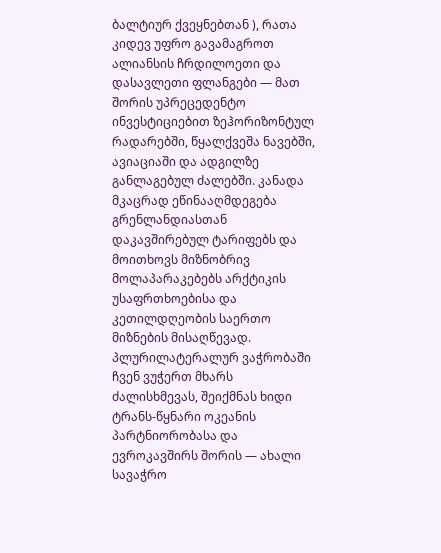ბალტიურ ქვეყნებთან ), რათა კიდევ უფრო გავამაგროთ ალიანსის ჩრდილოეთი და დასავლეთი ფლანგები — მათ შორის უპრეცედენტო ინვესტიციებით ზეჰორიზონტულ რადარებში, წყალქვეშა ნავებში, ავიაციაში და ადგილზე განლაგებულ ძალებში. კანადა მკაცრად ეწინააღმდეგება გრენლანდიასთან დაკავშირებულ ტარიფებს და მოითხოვს მიზნობრივ მოლაპარაკებებს არქტიკის უსაფრთხოებისა და კეთილდღეობის საერთო მიზნების მისაღწევად.
პლურილატერალურ ვაჭრობაში ჩვენ ვუჭერთ მხარს ძალისხმევას, შეიქმნას ხიდი ტრანს-წყნარი ოკეანის პარტნიორობასა და ევროკავშირს შორის — ახალი სავაჭრო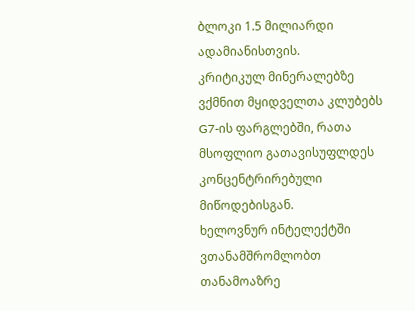ბლოკი 1.5 მილიარდი ადამიანისთვის.
კრიტიკულ მინერალებზე ვქმნით მყიდველთა კლუბებს G7-ის ფარგლებში, რათა მსოფლიო გათავისუფლდეს კონცენტრირებული მიწოდებისგან.
ხელოვნურ ინტელექტში ვთანამშრომლობთ თანამოაზრე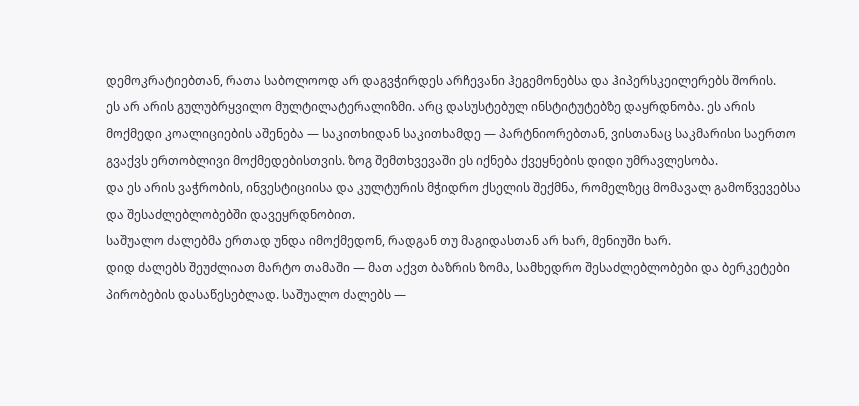დემოკრატიებთან, რათა საბოლოოდ არ დაგვჭირდეს არჩევანი ჰეგემონებსა და ჰიპერსკეილერებს შორის.
ეს არ არის გულუბრყვილო მულტილატერალიზმი. არც დასუსტებულ ინსტიტუტებზე დაყრდნობა. ეს არის მოქმედი კოალიციების აშენება — საკითხიდან საკითხამდე — პარტნიორებთან, ვისთანაც საკმარისი საერთო გვაქვს ერთობლივი მოქმედებისთვის. ზოგ შემთხვევაში ეს იქნება ქვეყნების დიდი უმრავლესობა.
და ეს არის ვაჭრობის, ინვესტიციისა და კულტურის მჭიდრო ქსელის შექმნა, რომელზეც მომავალ გამოწვევებსა და შესაძლებლობებში დავეყრდნობით.
საშუალო ძალებმა ერთად უნდა იმოქმედონ, რადგან თუ მაგიდასთან არ ხარ, მენიუში ხარ.
დიდ ძალებს შეუძლიათ მარტო თამაში — მათ აქვთ ბაზრის ზომა, სამხედრო შესაძლებლობები და ბერკეტები პირობების დასაწესებლად. საშუალო ძალებს —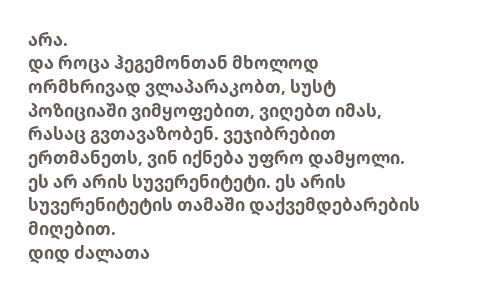არა.
და როცა ჰეგემონთან მხოლოდ ორმხრივად ვლაპარაკობთ, სუსტ პოზიციაში ვიმყოფებით, ვიღებთ იმას, რასაც გვთავაზობენ. ვეჯიბრებით ერთმანეთს, ვინ იქნება უფრო დამყოლი.
ეს არ არის სუვერენიტეტი. ეს არის სუვერენიტეტის თამაში დაქვემდებარების მიღებით.
დიდ ძალათა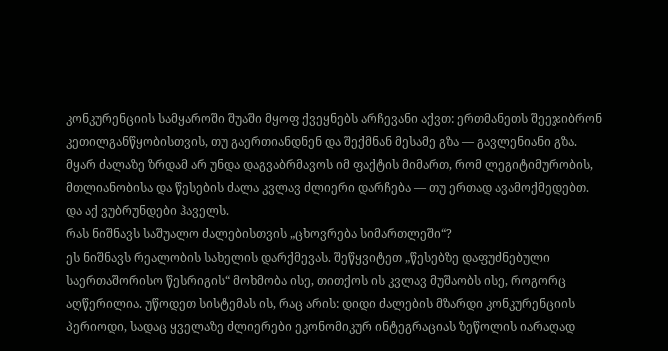კონკურენციის სამყაროში შუაში მყოფ ქვეყნებს არჩევანი აქვთ: ერთმანეთს შეეჯიბრონ კეთილგანწყობისთვის, თუ გაერთიანდნენ და შექმნან მესამე გზა — გავლენიანი გზა.
მყარ ძალაზე ზრდამ არ უნდა დაგვაბრმავოს იმ ფაქტის მიმართ, რომ ლეგიტიმურობის, მთლიანობისა და წესების ძალა კვლავ ძლიერი დარჩება — თუ ერთად ავამოქმედებთ.
და აქ ვუბრუნდები ჰაველს.
რას ნიშნავს საშუალო ძალებისთვის „ცხოვრება სიმართლეში“?
ეს ნიშნავს რეალობის სახელის დარქმევას. შეწყვიტეთ „წესებზე დაფუძნებული საერთაშორისო წესრიგის“ მოხმობა ისე, თითქოს ის კვლავ მუშაობს ისე, როგორც აღწერილია. უწოდეთ სისტემას ის, რაც არის: დიდი ძალების მზარდი კონკურენციის პერიოდი, სადაც ყველაზე ძლიერები ეკონომიკურ ინტეგრაციას ზეწოლის იარაღად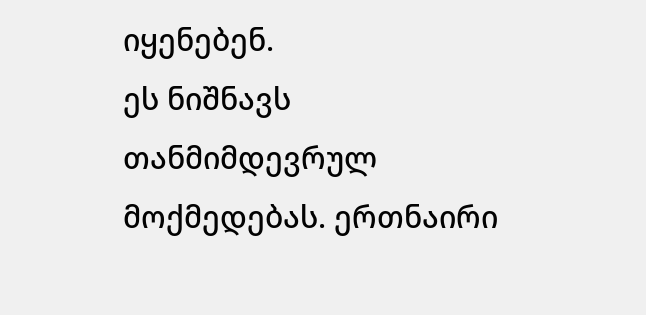იყენებენ.
ეს ნიშნავს თანმიმდევრულ მოქმედებას. ერთნაირი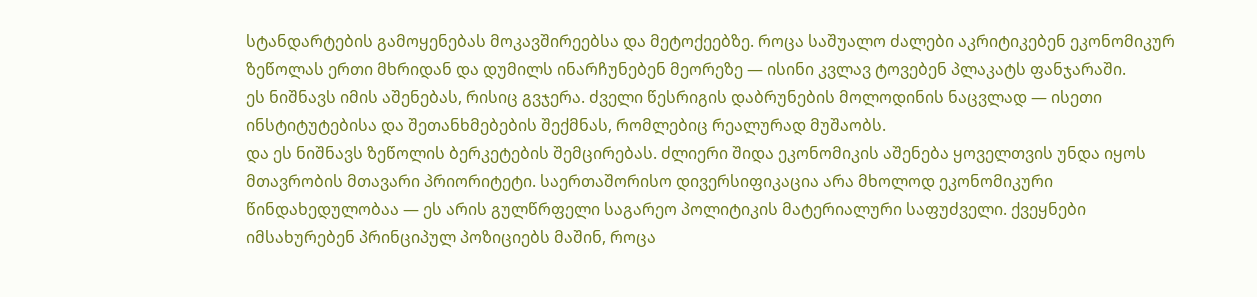სტანდარტების გამოყენებას მოკავშირეებსა და მეტოქეებზე. როცა საშუალო ძალები აკრიტიკებენ ეკონომიკურ ზეწოლას ერთი მხრიდან და დუმილს ინარჩუნებენ მეორეზე — ისინი კვლავ ტოვებენ პლაკატს ფანჯარაში.
ეს ნიშნავს იმის აშენებას, რისიც გვჯერა. ძველი წესრიგის დაბრუნების მოლოდინის ნაცვლად — ისეთი ინსტიტუტებისა და შეთანხმებების შექმნას, რომლებიც რეალურად მუშაობს.
და ეს ნიშნავს ზეწოლის ბერკეტების შემცირებას. ძლიერი შიდა ეკონომიკის აშენება ყოველთვის უნდა იყოს მთავრობის მთავარი პრიორიტეტი. საერთაშორისო დივერსიფიკაცია არა მხოლოდ ეკონომიკური წინდახედულობაა — ეს არის გულწრფელი საგარეო პოლიტიკის მატერიალური საფუძველი. ქვეყნები იმსახურებენ პრინციპულ პოზიციებს მაშინ, როცა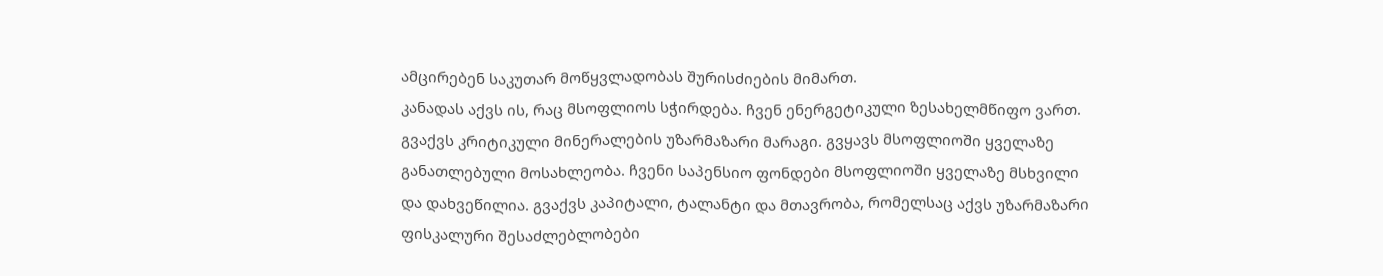ამცირებენ საკუთარ მოწყვლადობას შურისძიების მიმართ.
კანადას აქვს ის, რაც მსოფლიოს სჭირდება. ჩვენ ენერგეტიკული ზესახელმწიფო ვართ. გვაქვს კრიტიკული მინერალების უზარმაზარი მარაგი. გვყავს მსოფლიოში ყველაზე განათლებული მოსახლეობა. ჩვენი საპენსიო ფონდები მსოფლიოში ყველაზე მსხვილი და დახვეწილია. გვაქვს კაპიტალი, ტალანტი და მთავრობა, რომელსაც აქვს უზარმაზარი ფისკალური შესაძლებლობები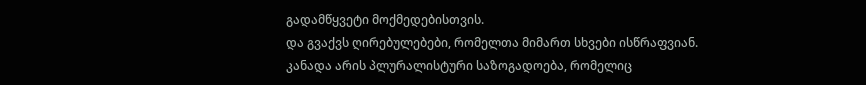გადამწყვეტი მოქმედებისთვის.
და გვაქვს ღირებულებები, რომელთა მიმართ სხვები ისწრაფვიან.
კანადა არის პლურალისტური საზოგადოება, რომელიც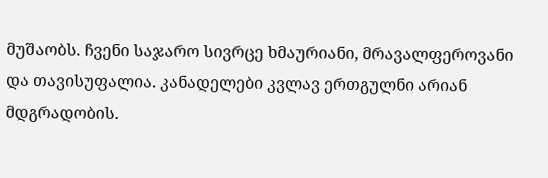მუშაობს. ჩვენი საჯარო სივრცე ხმაურიანი, მრავალფეროვანი და თავისუფალია. კანადელები კვლავ ერთგულნი არიან მდგრადობის.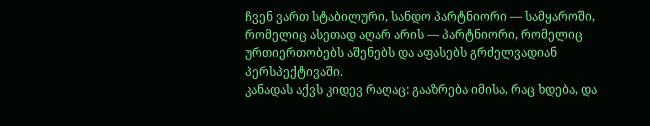ჩვენ ვართ სტაბილური, სანდო პარტნიორი — სამყაროში, რომელიც ასეთად აღარ არის — პარტნიორი, რომელიც ურთიერთობებს აშენებს და აფასებს გრძელვადიან პერსპექტივაში.
კანადას აქვს კიდევ რაღაც: გააზრება იმისა, რაც ხდება, და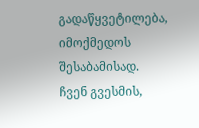გადაწყვეტილება, იმოქმედოს შესაბამისად.
ჩვენ გვესმის,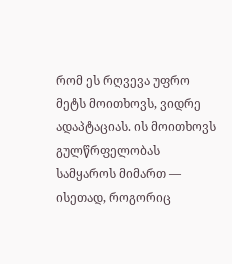რომ ეს რღვევა უფრო მეტს მოითხოვს, ვიდრე ადაპტაციას. ის მოითხოვს გულწრფელობას სამყაროს მიმართ — ისეთად, როგორიც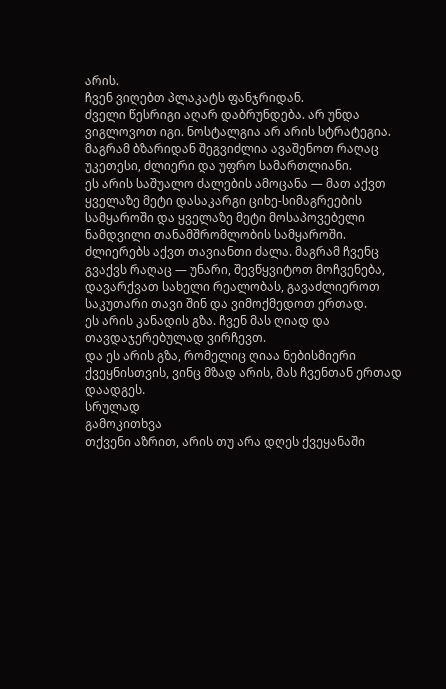არის.
ჩვენ ვიღებთ პლაკატს ფანჯრიდან.
ძველი წესრიგი აღარ დაბრუნდება. არ უნდა ვიგლოვოთ იგი. ნოსტალგია არ არის სტრატეგია.
მაგრამ ბზარიდან შეგვიძლია ავაშენოთ რაღაც უკეთესი, ძლიერი და უფრო სამართლიანი.
ეს არის საშუალო ძალების ამოცანა — მათ აქვთ ყველაზე მეტი დასაკარგი ციხე-სიმაგრეების სამყაროში და ყველაზე მეტი მოსაპოვებელი ნამდვილი თანამშრომლობის სამყაროში.
ძლიერებს აქვთ თავიანთი ძალა. მაგრამ ჩვენც გვაქვს რაღაც — უნარი, შევწყვიტოთ მოჩვენება, დავარქვათ სახელი რეალობას, გავაძლიეროთ საკუთარი თავი შინ და ვიმოქმედოთ ერთად.
ეს არის კანადის გზა. ჩვენ მას ღიად და თავდაჯერებულად ვირჩევთ.
და ეს არის გზა, რომელიც ღიაა ნებისმიერი ქვეყნისთვის, ვინც მზად არის, მას ჩვენთან ერთად დაადგეს.
სრულად
გამოკითხვა
თქვენი აზრით, არის თუ არა დღეს ქვეყანაში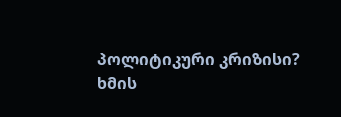პოლიტიკური კრიზისი?
ხმის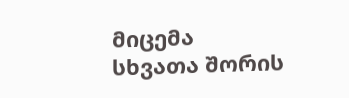მიცემა
სხვათა შორის